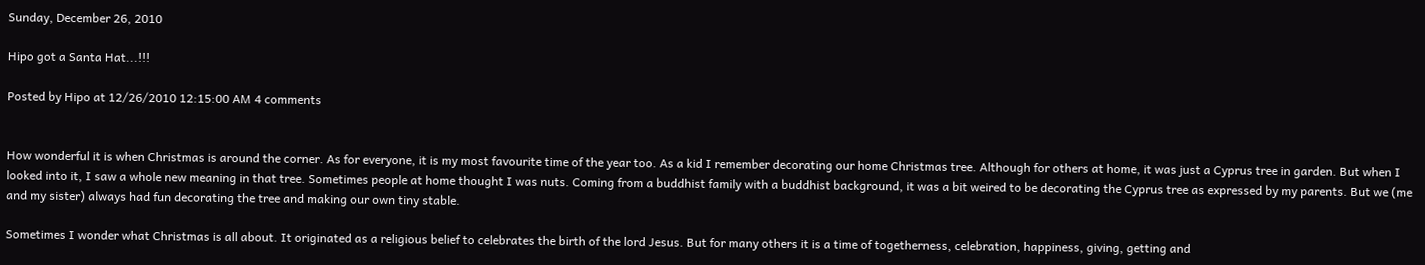Sunday, December 26, 2010

Hipo got a Santa Hat...!!!

Posted by Hipo at 12/26/2010 12:15:00 AM 4 comments


How wonderful it is when Christmas is around the corner. As for everyone, it is my most favourite time of the year too. As a kid I remember decorating our home Christmas tree. Although for others at home, it was just a Cyprus tree in garden. But when I looked into it, I saw a whole new meaning in that tree. Sometimes people at home thought I was nuts. Coming from a buddhist family with a buddhist background, it was a bit weired to be decorating the Cyprus tree as expressed by my parents. But we (me and my sister) always had fun decorating the tree and making our own tiny stable.

Sometimes I wonder what Christmas is all about. It originated as a religious belief to celebrates the birth of the lord Jesus. But for many others it is a time of togetherness, celebration, happiness, giving, getting and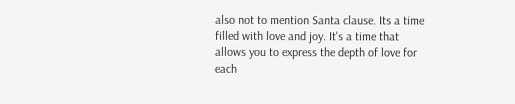also not to mention Santa clause. Its a time filled with love and joy. It's a time that allows you to express the depth of love for each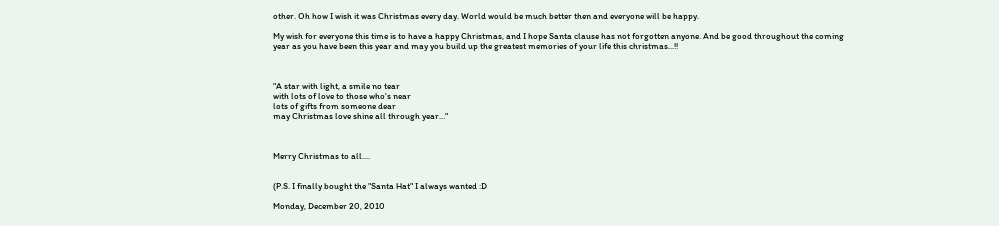other. Oh how I wish it was Christmas every day. World would be much better then and everyone will be happy.

My wish for everyone this time is to have a happy Christmas, and I hope Santa clause has not forgotten anyone. And be good throughout the coming year as you have been this year and may you build up the greatest memories of your life this christmas...!!



"A star with light, a smile no tear
with lots of love to those who's near
lots of gifts from someone dear
may Christmas love shine all through year..."



Merry Christmas to all....


(P.S. I finally bought the "Santa Hat" I always wanted :D

Monday, December 20, 2010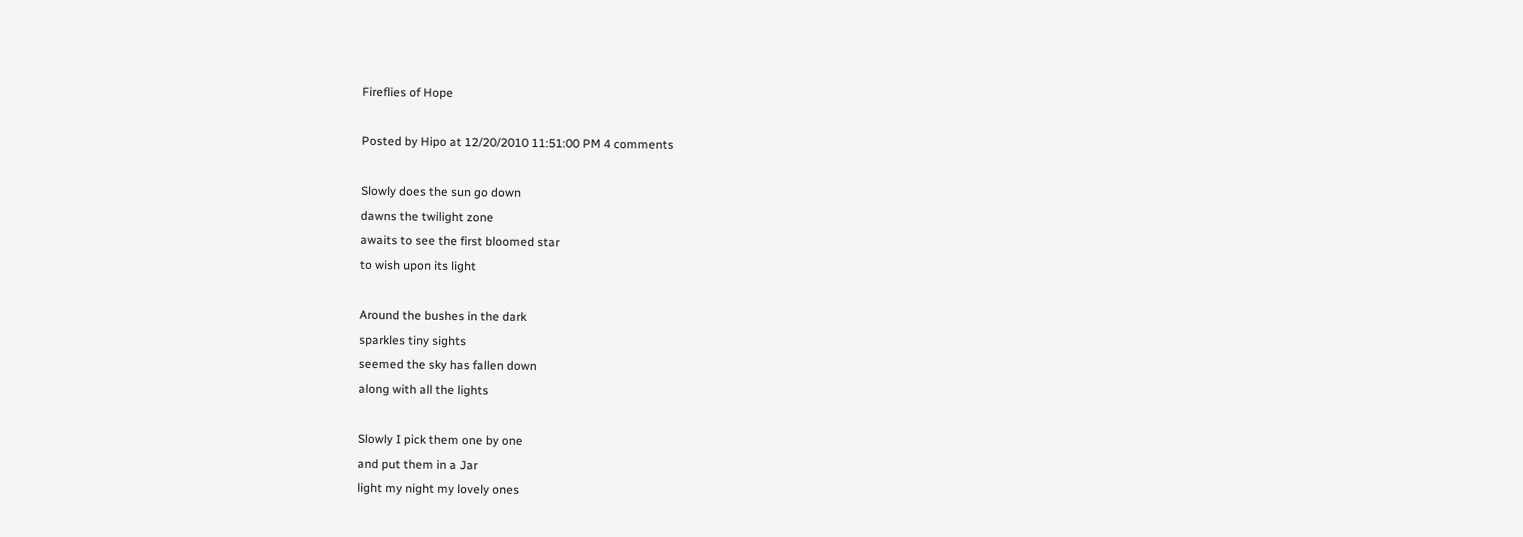Fireflies of Hope

Posted by Hipo at 12/20/2010 11:51:00 PM 4 comments

Slowly does the sun go down
dawns the twilight zone
awaits to see the first bloomed star
to wish upon its light

Around the bushes in the dark
sparkles tiny sights
seemed the sky has fallen down
along with all the lights

Slowly I pick them one by one
and put them in a Jar
light my night my lovely ones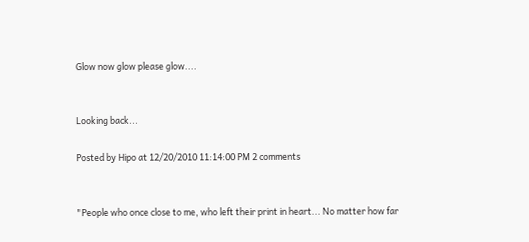Glow now glow please glow....


Looking back...

Posted by Hipo at 12/20/2010 11:14:00 PM 2 comments


"People who once close to me, who left their print in heart... No matter how far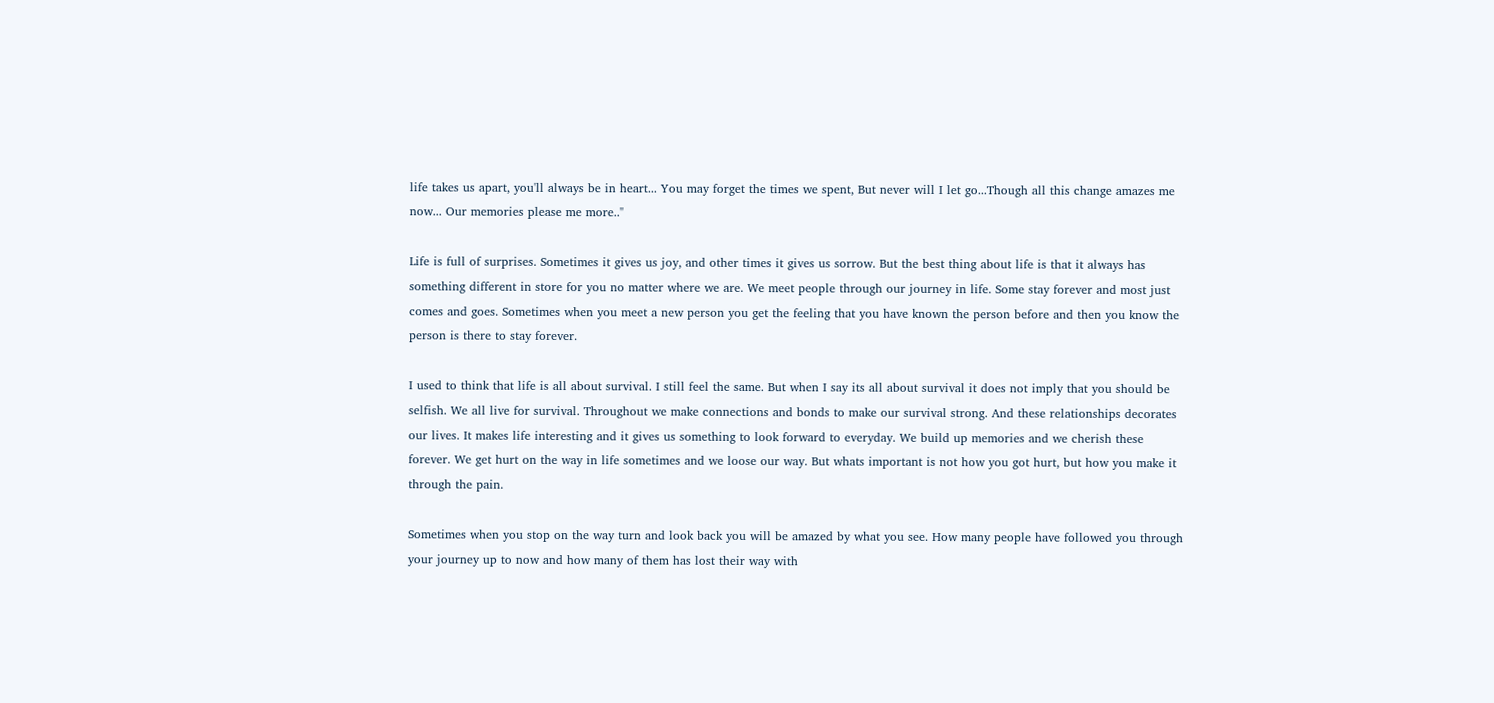life takes us apart, you'll always be in heart... You may forget the times we spent, But never will I let go...Though all this change amazes me now... Our memories please me more.."

Life is full of surprises. Sometimes it gives us joy, and other times it gives us sorrow. But the best thing about life is that it always has something different in store for you no matter where we are. We meet people through our journey in life. Some stay forever and most just comes and goes. Sometimes when you meet a new person you get the feeling that you have known the person before and then you know the person is there to stay forever.

I used to think that life is all about survival. I still feel the same. But when I say its all about survival it does not imply that you should be selfish. We all live for survival. Throughout we make connections and bonds to make our survival strong. And these relationships decorates our lives. It makes life interesting and it gives us something to look forward to everyday. We build up memories and we cherish these forever. We get hurt on the way in life sometimes and we loose our way. But whats important is not how you got hurt, but how you make it through the pain.

Sometimes when you stop on the way turn and look back you will be amazed by what you see. How many people have followed you through your journey up to now and how many of them has lost their way with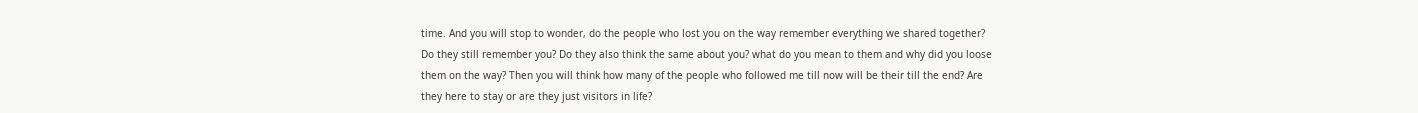time. And you will stop to wonder, do the people who lost you on the way remember everything we shared together? Do they still remember you? Do they also think the same about you? what do you mean to them and why did you loose them on the way? Then you will think how many of the people who followed me till now will be their till the end? Are they here to stay or are they just visitors in life?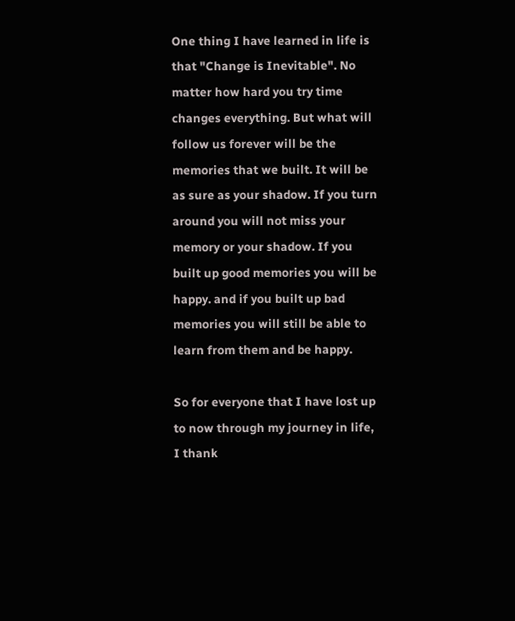One thing I have learned in life is that "Change is Inevitable". No matter how hard you try time changes everything. But what will follow us forever will be the memories that we built. It will be as sure as your shadow. If you turn around you will not miss your memory or your shadow. If you built up good memories you will be happy. and if you built up bad memories you will still be able to learn from them and be happy.

So for everyone that I have lost up to now through my journey in life, I thank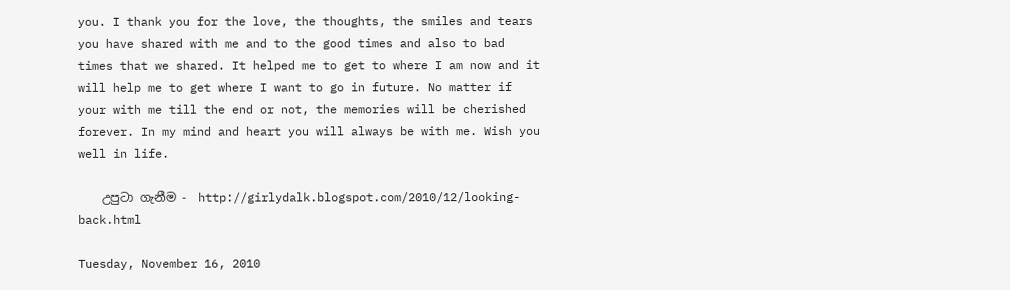you. I thank you for the love, the thoughts, the smiles and tears you have shared with me and to the good times and also to bad times that we shared. It helped me to get to where I am now and it will help me to get where I want to go in future. No matter if your with me till the end or not, the memories will be cherished forever. In my mind and heart you will always be with me. Wish you well in life.

    උපුටා ගැනීම -  http://girlydalk.blogspot.com/2010/12/looking-back.html

Tuesday, November 16, 2010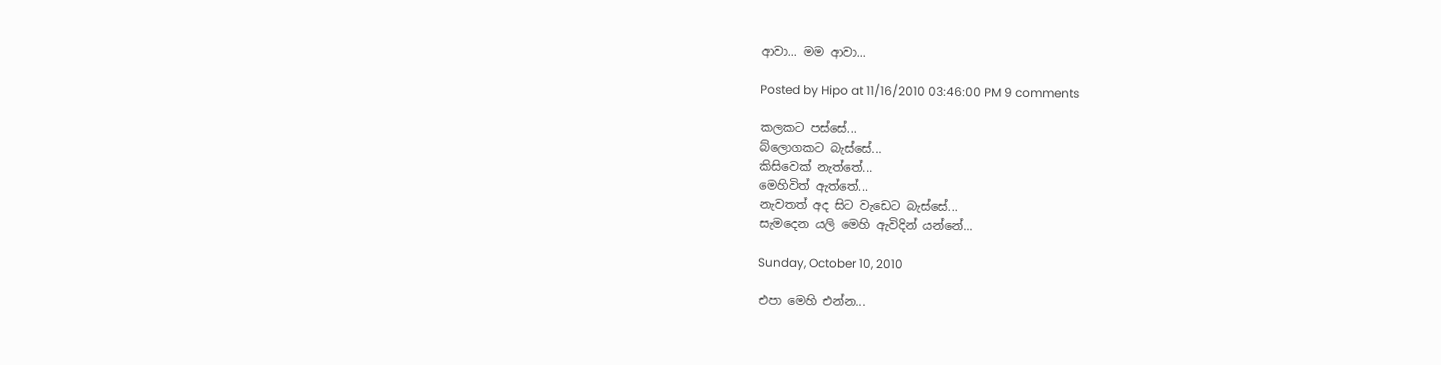ආවා... මම ආවා...

Posted by Hipo at 11/16/2010 03:46:00 PM 9 comments

කලකට පස්සේ...
බ්ලොගකට බැස්සේ...
කිසිවෙක් නැත්තේ...
මෙහිවිත් ඇත්තේ...
නැවතත් අද සිට වැඩෙට බැස්සේ...
සැමදෙන යලි මෙහි ඇවිදින් යන්නේ...

Sunday, October 10, 2010

එපා මෙහි එන්න...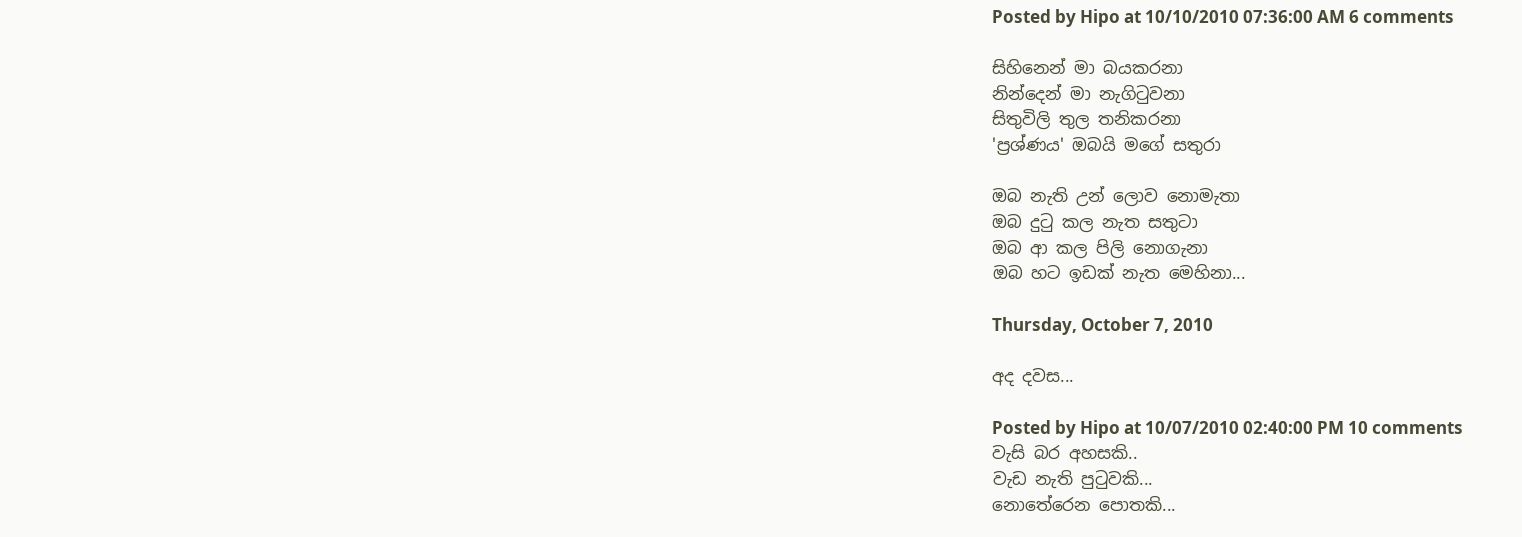Posted by Hipo at 10/10/2010 07:36:00 AM 6 comments

සිහිනෙන් මා බයකරනා
නින්දෙන් මා නැගිටුවනා
සිතුවිලි තුල තනිකරනා
'ප්‍රශ්ණය' ඔබයි මගේ සතුරා

ඔබ නැති උන් ලොව නොමැතා
ඔබ දුටු කල නැත සතුටා
ඔබ ආ කල පිලි නොගැනා
ඔබ හට ඉඩක් නැත මෙහිනා...

Thursday, October 7, 2010

අද දවස...

Posted by Hipo at 10/07/2010 02:40:00 PM 10 comments
වැසි බර අහසකි..
වැඩ නැති පුටුවකි...
නොතේරෙන පොතකි...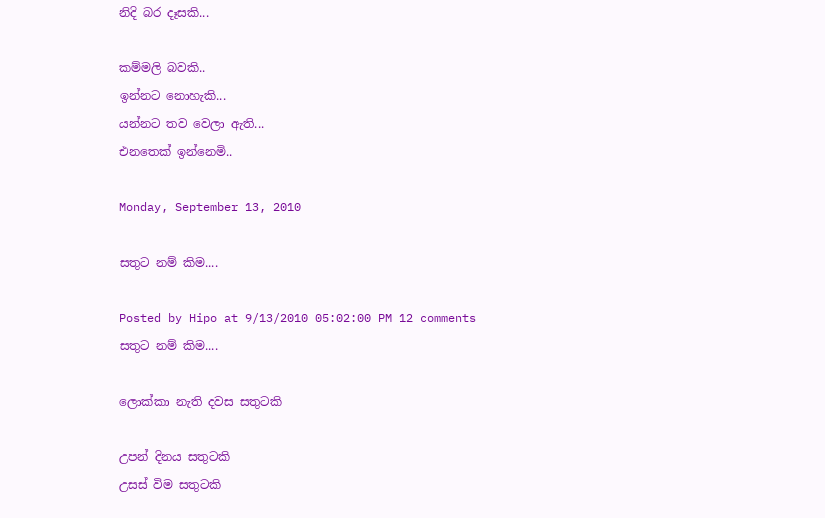නිදි බර දෑසකි...

කම්මලි බවකි..
ඉන්නට නොහැකි...
යන්නට තව වෙලා ඇති...
එනතෙක් ඉන්නෙමි..

Monday, September 13, 2010

සතුට නම් කිම....

Posted by Hipo at 9/13/2010 05:02:00 PM 12 comments
සතුට නම් කිම....

ලොක්කා නැති දවස සතුටකි

උපන් දිනය සතුටකි
උසස් විම සතුටකි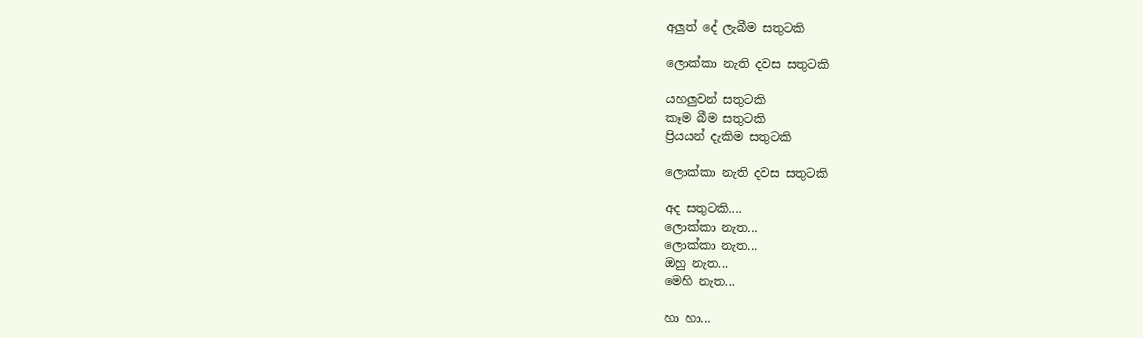අලුත් දේ ලැබීම සතුටකි

ලොක්කා නැති දවස සතුටකි

යහලුවන් සතුටකි
කෑම බීම සතුටකි
ප්‍රියයන් දැකිම සතුටකි

ලොක්කා නැති දවස සතුටකි

අද සතුටකි....
ලොක්කා නැත...
ලොක්කා නැත...
ඔහු නැත...
මෙහි නැත...

හා හා...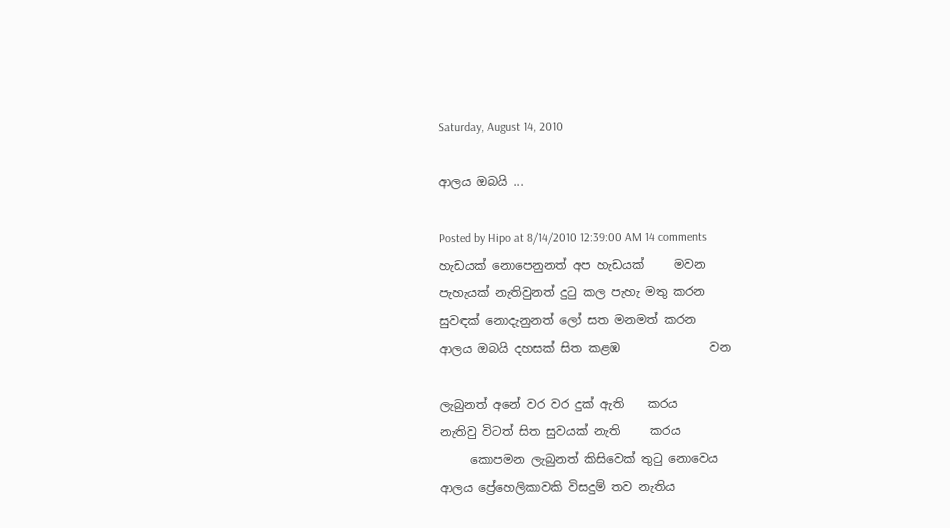Saturday, August 14, 2010

ආලය ඔබයි ...

Posted by Hipo at 8/14/2010 12:39:00 AM 14 comments
හැඩයක් නොපෙනුනත් අප හැඩයක්     මවන
පැහැයක් නැතිවුනත් දුටු කල පැහැ මතු කරන
සුවඳක් නොදැනුනත් ලෝ සත මනමත් කරන
ආලය ඔබයි දහසක් සිත කළඹ               වන

ලැබුනත් අනේ වර වර දුක් ඇති    කරය
නැතිවු විටත් සිත සුවයක් නැති     කරය
     කොපමන ලැබුනත් කිසිවෙක් තුටු නොවෙය
ආලය ප්‍රේහෙලිකාවකි විසදුම් තව නැතිය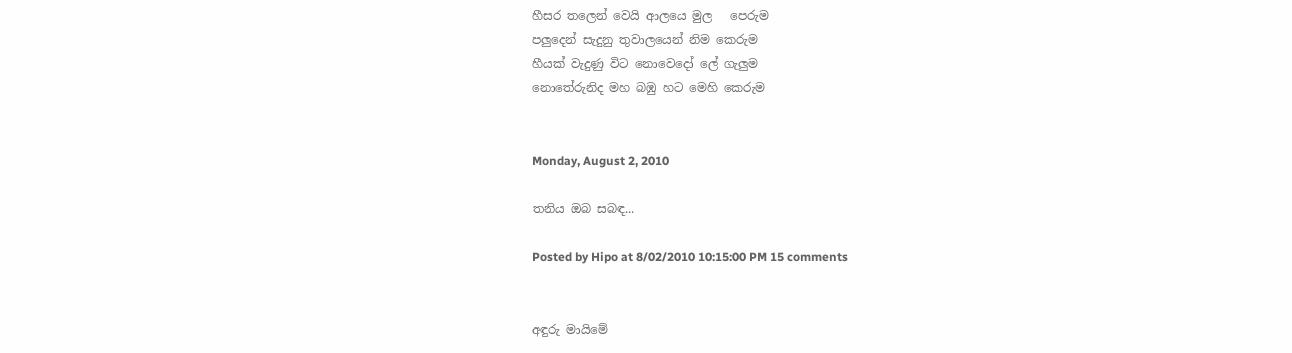හීසර තලෙන් වෙයි ආලයෙ මුල   පෙරුම
පලුදෙන් සැදුනු තුවාලයෙන් නිම කෙරුම
හීයක් වැදුණු විට නොවෙදෝ ලේ ගැලුම
නොතේරුනිද මහ බඹු හට මෙහි කෙරුම


Monday, August 2, 2010

තනිය ඔබ සබඳ...

Posted by Hipo at 8/02/2010 10:15:00 PM 15 comments


අඳුරු මායිමේ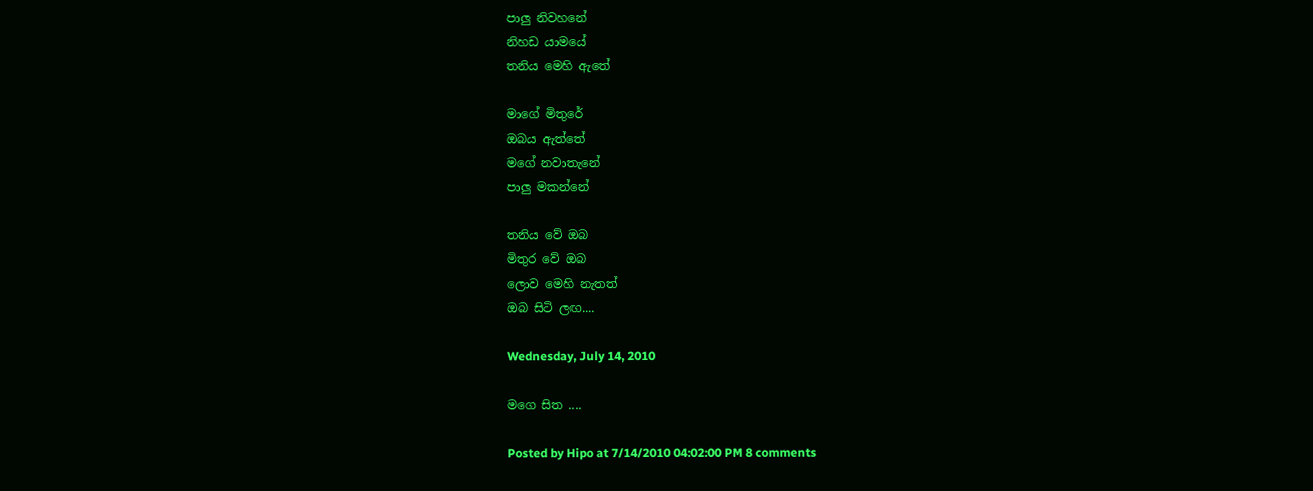පාලු නිවහනේ
නිහඩ යාමයේ
තනිය මෙහි ඇතේ

මාගේ මිතුරේ
ඔබය ඇත්තේ
මගේ නවාතැනේ
පාලු මකන්නේ

තනිය වේ ඔබ
මිතුර වේ ඔබ
ලොව මෙහි නැතත්
ඔබ සිටි ලඟ....

Wednesday, July 14, 2010

මගෙ සිත ....

Posted by Hipo at 7/14/2010 04:02:00 PM 8 comments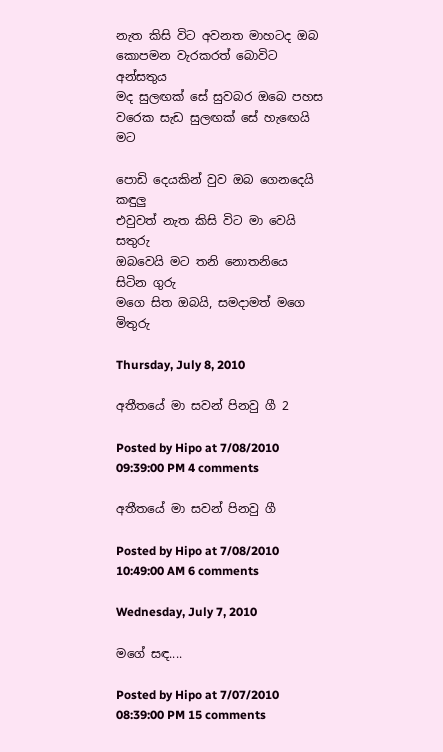නැත කිසි විට අවනත මාහටද ඔබ
කොපමන වැරකරත් බොවිට අන්සතුය
මද සුලඟක් සේ සුවබර ඔබෙ පහස
වරෙක සැඩ සුලඟක් සේ හැඟෙයි මට

පොඩි දෙයකින් වුව ඔබ ගෙනදෙයි කඳුලු
එවුවත් නැත කිසි විට මා වෙයි සතුරු
ඔබවෙයි මට තනි නොතනියෙ සිටින ගුරු
මගෙ සිත ඔබයි, සමදාමත් මගෙ මිතුරු

Thursday, July 8, 2010

අතීතයේ මා සවන් පිනවු ගී 2

Posted by Hipo at 7/08/2010 09:39:00 PM 4 comments

අතීතයේ මා සවන් පිනවු ගී

Posted by Hipo at 7/08/2010 10:49:00 AM 6 comments

Wednesday, July 7, 2010

මගේ සඳ....

Posted by Hipo at 7/07/2010 08:39:00 PM 15 comments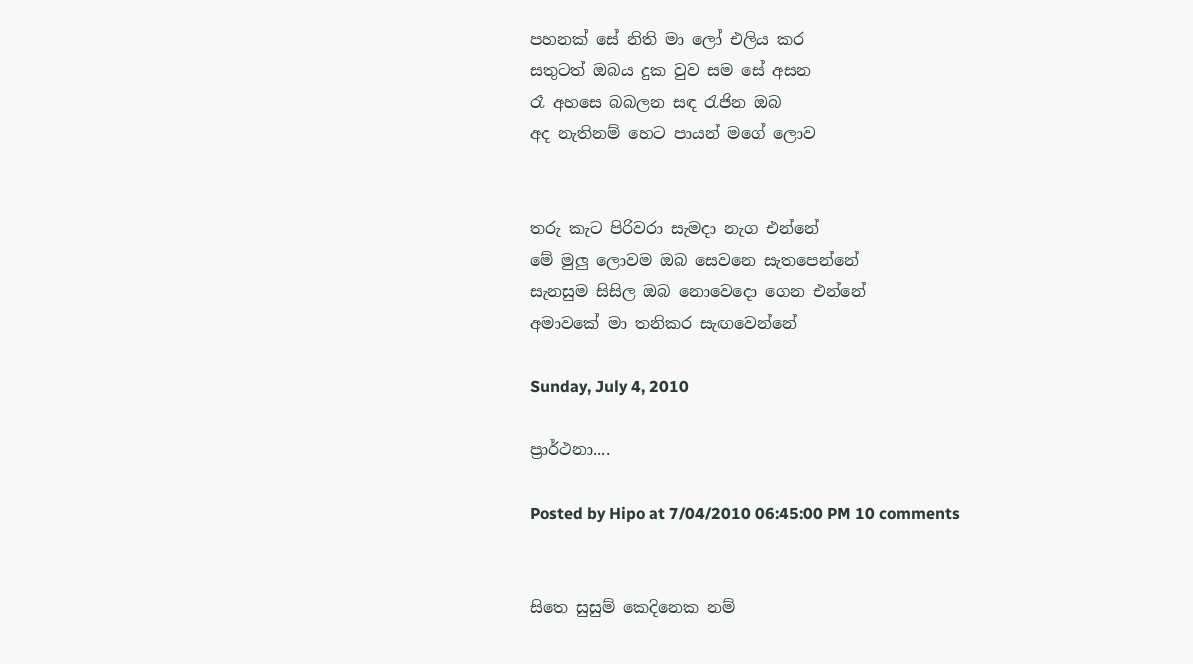පහනක් සේ නිති මා ලෝ එලිය කර
සතුටත් ඔබය දුක වුව සම සේ අසන
රෑ අහසෙ බබලන සඳ රැජින ඔබ
අද නැතිනම් හෙට පායන් මගේ ලොව


තරු කැට පිරිවරා සැමදා නැග එන්නේ
මේ මුලු ලොවම ඔබ සෙවනෙ සැතපෙන්නේ
සැනසුම සිසිල ඔබ නොවෙදො ගෙන එන්නේ
අමාවකේ මා තනිකර සැඟවෙන්නේ

Sunday, July 4, 2010

ප්‍රාර්ථනා....

Posted by Hipo at 7/04/2010 06:45:00 PM 10 comments


සිතෙ සුසුම් කෙදිනෙක නම්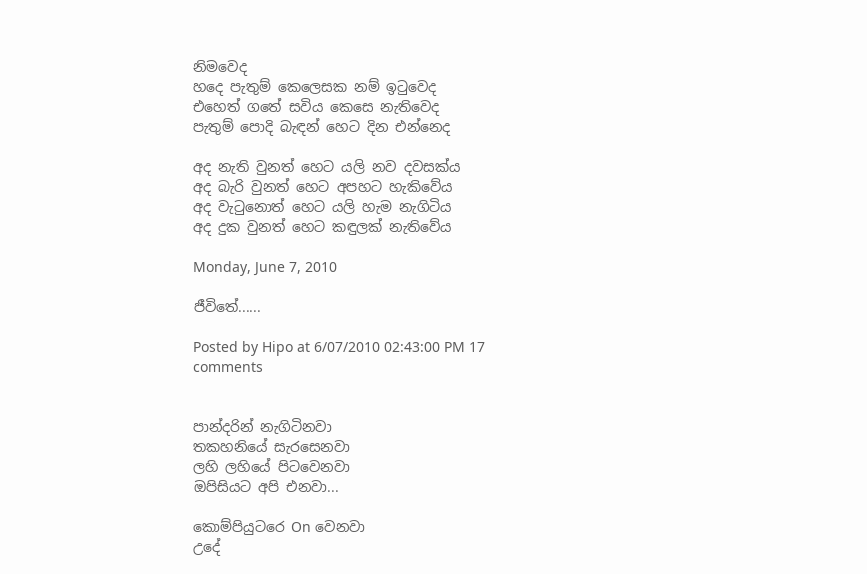නිමවෙද
හදෙ පැතුම් කෙලෙසක නම් ඉටුවෙද
එහෙත් ගතේ සවිය කෙසෙ නැතිවෙද
පැතුම් පොදි බැඳන් හෙට දින එන්නෙද

අද නැති වුනත් හෙට යලි නව දවසක්ය
අද බැරි වුනත් හෙට අපහට හැකිවේය
අද වැටුනොත් හෙට යලි හැම නැගිටිය
අද දුක වුනත් හෙට කඳුලක් නැතිවේය

Monday, June 7, 2010

ජීවිතේ......

Posted by Hipo at 6/07/2010 02:43:00 PM 17 comments


පාන්දරින් නැගිටිනවා
තකහනියේ සැරසෙනවා
ලහි ලහියේ පිටවෙනවා
ඔපිසියට අපි එනවා...

කොම්පියුටරෙ On වෙනවා
උදේ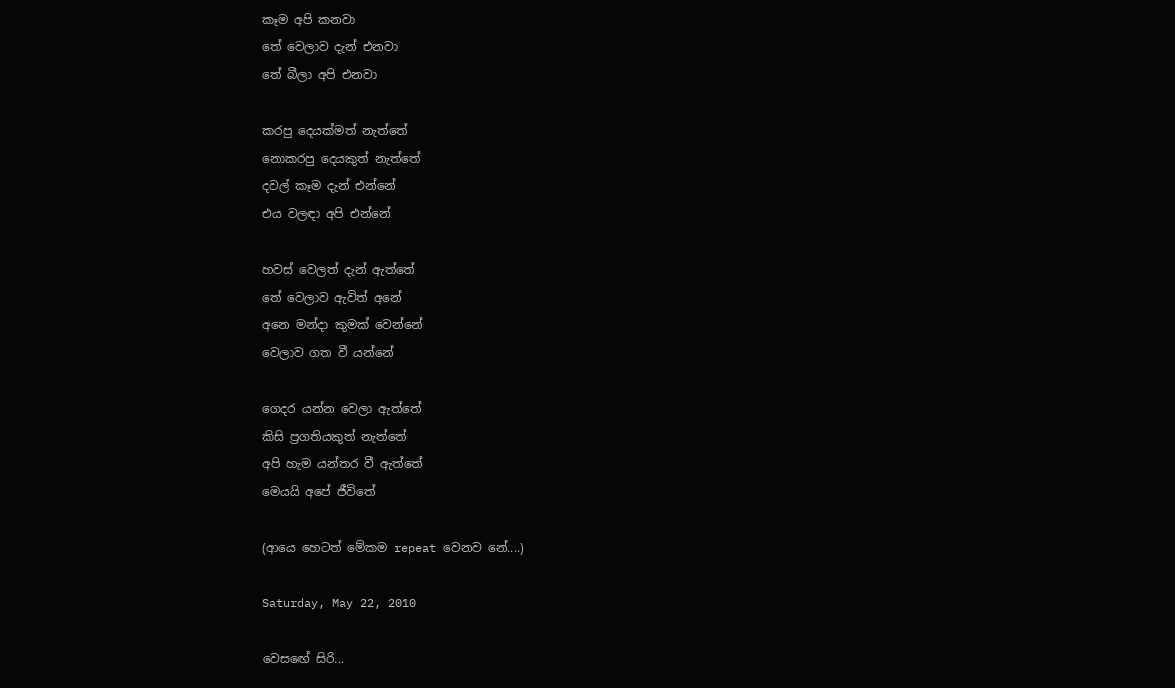කෑම අපි කනවා
තේ වෙලාව දැන් එනවා
තේ බීලා අපි එනවා

කරපු දෙයක්මත් නැත්තේ
නොකරපු දෙයකුත් නැත්තේ
දවල් කෑම දැන් එන්නේ
එය වලඳා අපි එන්නේ

හවස් වෙලත් දැන් ඇත්තේ
තේ වෙලාව ඇවිත් අනේ
අනෙ මන්දා කුමක් වෙන්නේ
වෙලාව ගත වී යන්නේ

ගෙදර යන්න වෙලා ඇත්තේ
කිසි ප්‍රගතියකුත් නැත්තේ
අපි හැම යන්තර වී ඇත්තේ
මෙයයි අපේ ජීවිතේ

(ආයෙ හෙටත් මේකම repeat වෙනව නේ....)

Saturday, May 22, 2010

වෙසඟේ සිරි...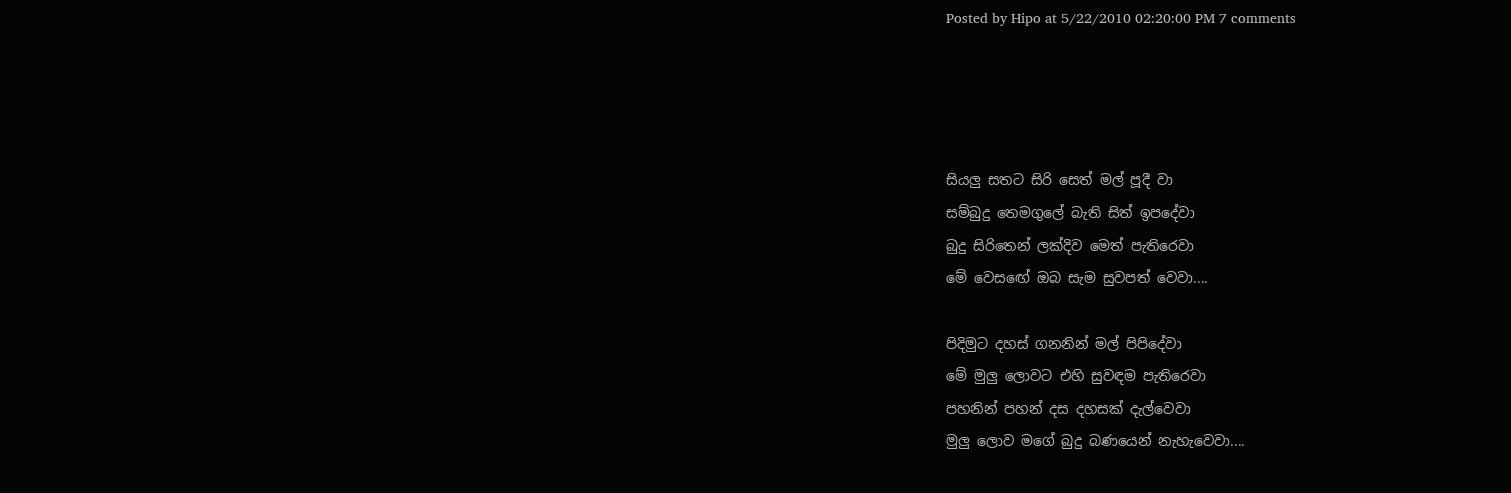Posted by Hipo at 5/22/2010 02:20:00 PM 7 comments




සියලු සතට සිරි සෙත් මල් පූදී වා
සම්බුදු තෙමගුලේ බැති සිත් ඉපදේවා
බුදු සිරිතෙන් ලක්දිව මෙත් පැතිරෙවා
මේ වෙසඟේ ඔබ සැම සුවපත් වෙවා....

පිදිමුට දහස් ගනනින් මල් පිපිදේවා
මේ මුලු ලොවට එහි සුවඳම පැතිරෙවා
පහනින් පහන් දස දහසක් දැල්වෙවා
මුලු ලොව මගේ බුදු බණයෙන් නැහැවෙවා....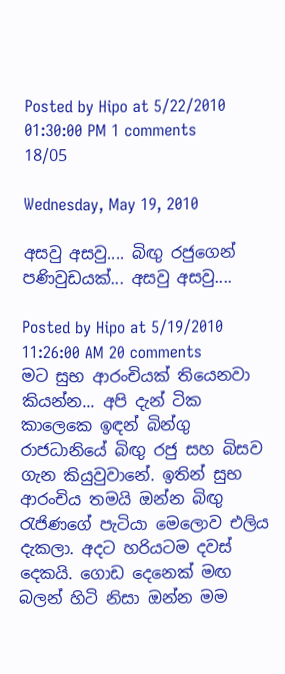Posted by Hipo at 5/22/2010 01:30:00 PM 1 comments
18/05

Wednesday, May 19, 2010

අසවු අසවු.... බිඟු රජුගෙන් පණිවුඩයක්... අසවු අසවු....

Posted by Hipo at 5/19/2010 11:26:00 AM 20 comments
මට සුභ ආරංචියක් තියෙනවා කියන්න... අපි දැන් ටික කාලෙකෙ ඉඳන් බින්ගු රාජධානියේ බිඟු රජු සහ බිසව ගැන කියුවුවානේ. ඉතින් සුභ ආරංචිය තමයි ඔන්න බිඟු රැජිණගේ පැටියා මෙලොව එලිය දැකලා. අදට හරියටම දවස් දෙකයි. ගොඩ දෙනෙක් මඟ බලන් හිටි නිසා ඔන්න මම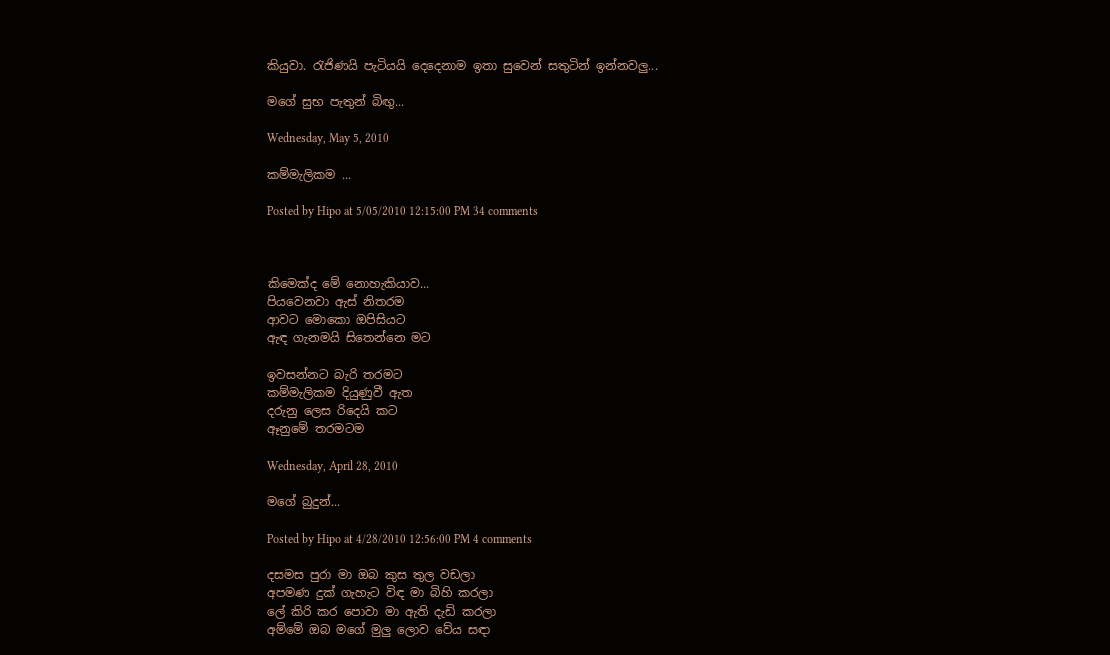කියුවා. රැජිණයි පැටියයි දෙදෙනාම ඉතා සුවෙන් සතුටින් ඉන්නවලු...

මගේ සුභ පැතුන් බිඟු...

Wednesday, May 5, 2010

කම්මැලිකම ...

Posted by Hipo at 5/05/2010 12:15:00 PM 34 comments



කිමෙක්ද මේ නොහැකියාව...
පියවෙනවා ඇස් නිතරම
ආවට මොකො ඔපිසියට
ඇඳ ගැනමයි සිතෙන්නෙ මට

ඉවසන්නට බැරි තරමට
කම්මැලිකම දියුණුවී ඇත
දරුනු ලෙස රිදෙයි කට
ඈනුමේ තරමටම

Wednesday, April 28, 2010

මගේ බුදුන්...

Posted by Hipo at 4/28/2010 12:56:00 PM 4 comments

දසමස පුරා මා ඔබ කුස තුල වඩලා
අපමණ දුක් ගැහැට විඳ මා බිහි කරලා
ලේ කිරි කර පොවා මා ඇති දැඩි කරලා
අම්මේ ඔබ මගේ මුලු ලොව වේය සඳා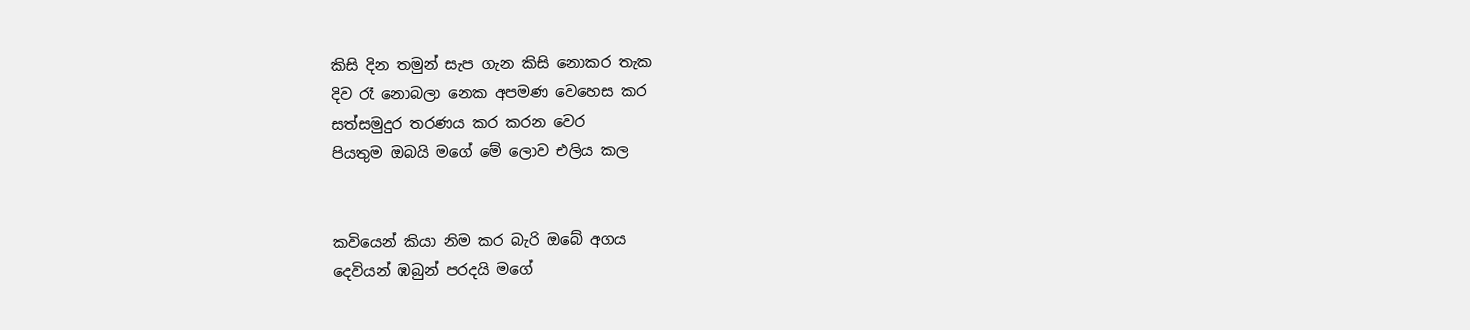කිසි දින තමුන් සැප ගැන කිසි නොකර තැක
දිව රෑ නොබලා නෙක අපමණ වෙහෙස කර
සත්සමුදුර තරණය කර කරන වෙර
පියතුම ඔබයි මගේ මේ ලොව එලිය කල


කවියෙන් කියා නිම කර බැරි ඔබේ අගය
දෙවියන් ඹබුන් පරදයි මගේ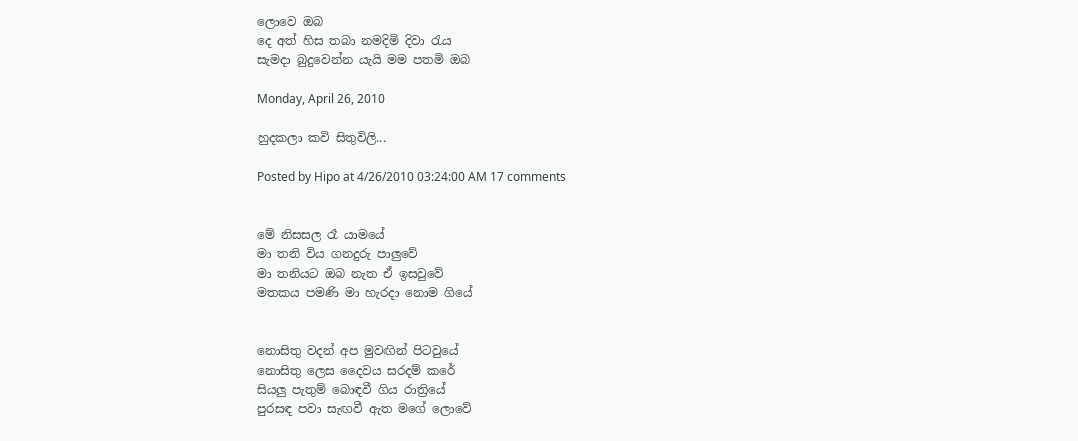ලොවෙ ඔබ
දෙ අත් හිස තබා නමදිමි දිවා රැය
සැමදා බුදුවෙන්න යැයි මම පතමි ඔබ

Monday, April 26, 2010

හුදකලා කවි සිතුවිලි...

Posted by Hipo at 4/26/2010 03:24:00 AM 17 comments


මේ නිසසල රෑ යාමයේ
මා තනි විය ගනදුරු පාලුවේ
මා තනියට ඔබ නැත ඒ ඉසවුවේ
මතකය පමණි මා හැරදා නොම ගියේ


නොසිතු වදන් අප මුවඟින් පිටවුයේ
නොසිතු ලෙස දෛවය සරදම් කරේ
සියලු පැතුම් බොඳවී ගිය රාත්‍රියේ
පුරසඳ පවා සැඟවී ඇත මගේ ලොවේ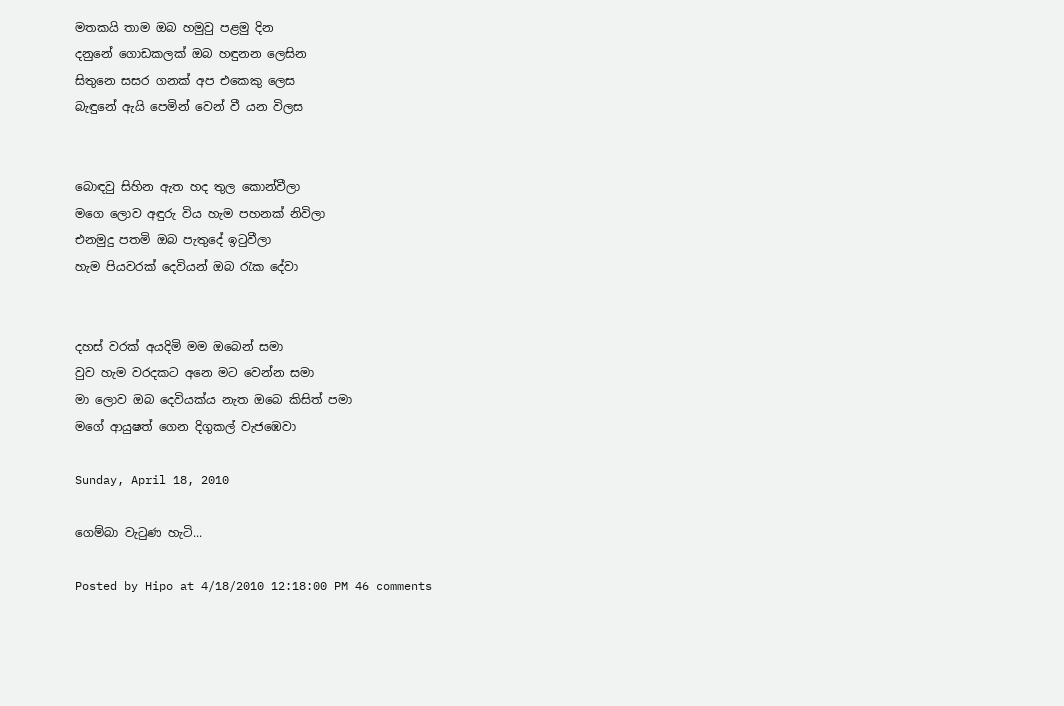මතකයි තාම ඔබ හමුවු පළමු දින
දනුනේ ගොඩකලක් ඔබ හඳුනන ලෙසින
සිතුනෙ සසර ගනක් අප එකෙකු ලෙස
බැඳුනේ ඇයි පෙමින් වෙන් වී යන විලස


බොඳවු සිහින ඇත හද තුල කොන්වීලා
මගෙ ලොව අඳුරු විය හැම පහනක් නිවිලා
එනමුදු පතමි ඔබ පැතුදේ ඉටුවීලා
හැම පියවරක් දෙවියන් ඔබ රැක දේවා


දහස් වරක් අයදිමි මම ඔබෙන් සමා
වුව හැම වරදකට අනෙ මට වෙන්න සමා
මා ලොව ඔබ දෙවියක්ය නැත ඔබෙ කිසිත් පමා
මගේ ආයුෂත් ගෙන දිගුකල් වැජඹෙවා

Sunday, April 18, 2010

ගෙම්බා වැටුණ හැටි...

Posted by Hipo at 4/18/2010 12:18:00 PM 46 comments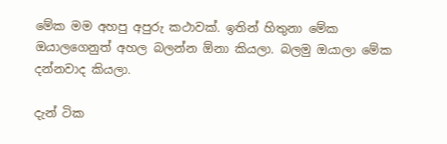මේක මම අහපු අපුරු කථාවක්. ඉතින් හිතුනා මේක ඔයාලගෙනුත් අහල බලන්න ඕනා කියලා. බලමු ඔයාලා මේක දන්නවාද කියලා.

දැන් ටික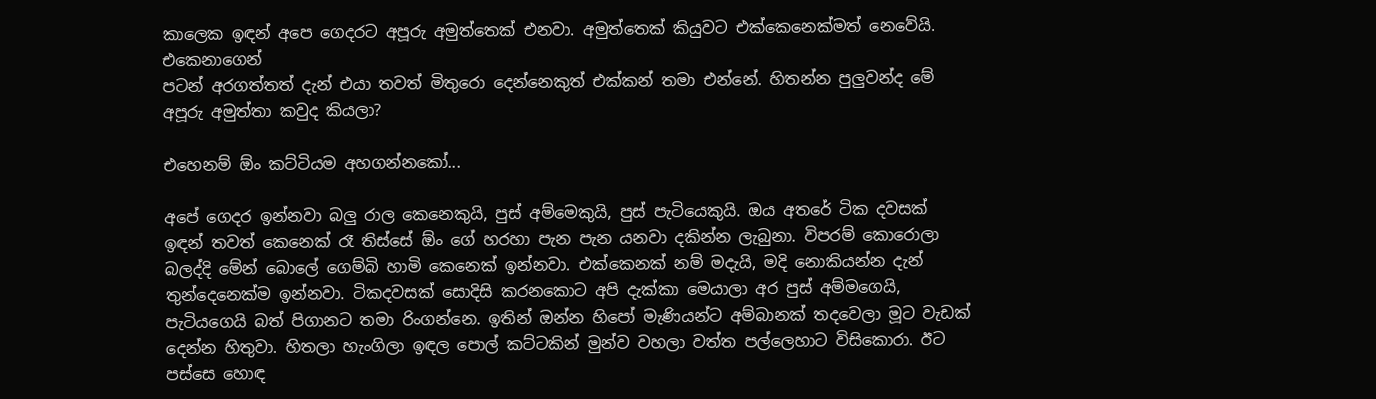කාලෙක ඉඳන් අපෙ ගෙදරට අපූරු අමුත්තෙක් එනවා. අමුත්තෙක් කියුවට එක්කෙනෙක්මත් නෙවේයි. එකෙනාගෙන්
පටන් අරගත්තත් දැන් එයා තවත් මිතුරො දෙන්නෙකුත් එක්කන් තමා එන්නේ. හිතන්න පුලුවන්ද මේ අපූරු අමුත්තා කවුද කියලා?

එහෙනම් ඕං කට්ටියම අහගන්නකෝ...

අපේ ගෙදර ඉන්නවා බලු රාල කෙනෙකුයි, පුස් අම්මෙකුයි, පුස් පැටියෙකුයි. ඔය අතරේ ටික දවසක් ඉඳන් තවත් කෙනෙක් රෑ තිස්සේ ඕං ගේ හරහා පැන පැන යනවා දකින්න ලැබුනා. විපරම් කොරොලා බලද්දි මේන් බොලේ ගෙම්බි හාමි කෙනෙක් ඉන්නවා. එක්කෙනක් නම් මදැයි, මදි නොකියන්න දැන් තුන්දෙනෙක්ම ඉන්නවා. ටිකදවසක් සොදිසි කරනකොට අපි දැක්කා මෙයාලා අර පුස් අම්මගෙයි, පැටියගෙයි බත් පිගානට තමා රිංගන්නෙ. ඉතින් ඔන්න හිපෝ මැණියන්ට අම්බානක් තදවෙලා මූට වැඩක් දෙන්න හිතුවා. හිතලා හැංගිලා ඉඳල පොල් කට්ටකින් මුන්ව වහලා වත්ත පල්ලෙහාට විසිකොරා. ඊට පස්සෙ හොඳ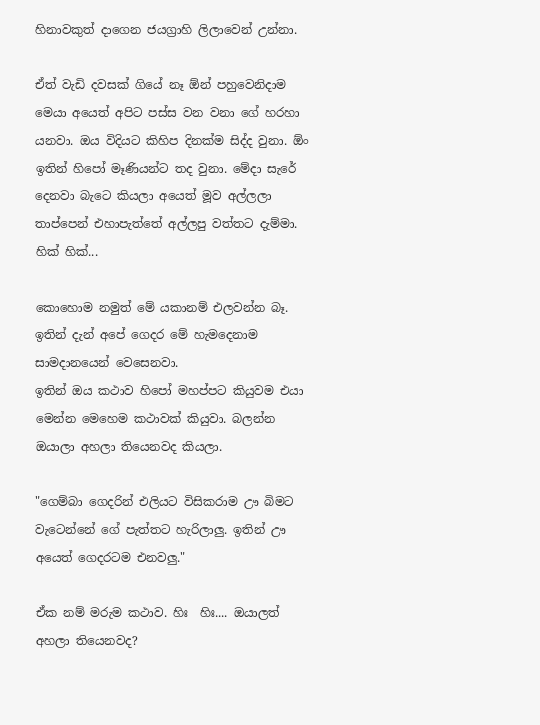හිනාවකුත් දාගෙන ජයග්‍රාහි ලිලාවෙන් උන්නා.

ඒත් වැඩි දවසක් ගියේ නෑ ඕන් පහුවෙනිදාම මෙයා අයෙත් අපිට පස්ස වන වනා ගේ හරහා යනවා. ඔය විදියට කිහිප දිනක්ම සිද්ද වුනා. ඕං ඉතින් හිපෝ මෑණියන්ට තද වුනා. මේදා සැරේ දෙනවා බැටෙ කියලා අයෙත් මූව අල්ලලා තාප්පෙන් එහාපැත්තේ අල්ලපු වත්තට දැම්මා. හික් හික්...

කොහොම නමුත් මේ යකානම් එලවන්න බෑ. ඉතින් දැන් අපේ ගෙදර මේ හැමදෙනාම සාමදානයෙන් වෙසෙනවා.
ඉතින් ඔය කථාව හිපෝ මහප්පට කියුවම එයා මෙන්න මෙහෙම කථාවක් කියුවා. බලන්න ඔයාලා අහලා තියෙනවද කියලා.

"ගෙම්බා ගෙදරින් එලියට විසිකරාම ඌ බිමට වැටෙන්නේ ගේ පැත්තට හැරිලාලු. ඉතින් ඌ අයෙත් ගෙදරටම එනවලු."

ඒක නම් මරුම කථාව. හිඃ  හිඃ.... ඔයාලත් අහලා තියෙනවද?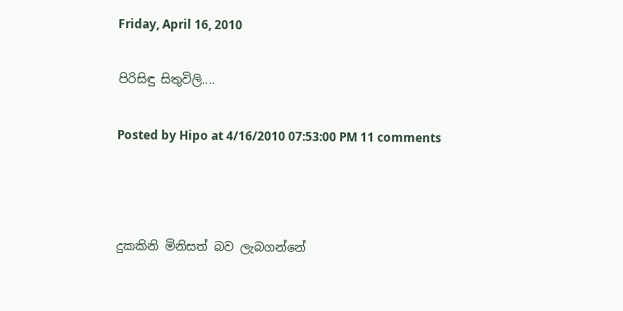Friday, April 16, 2010

පිරිසිඳු සිතුවිලි....

Posted by Hipo at 4/16/2010 07:53:00 PM 11 comments



දුකකිනි මිනිසත් බව ලැබගන්නේ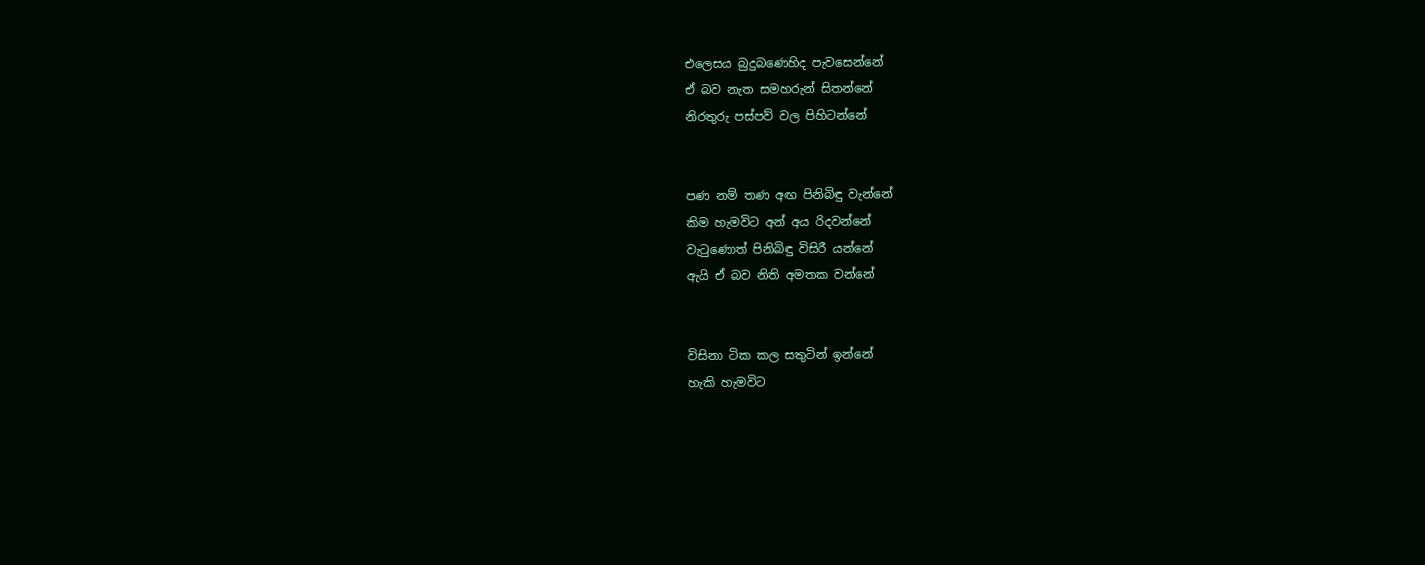එලෙසය බුදුබණෙහිද පැවසෙන්නේ
ඒ බව නැත සමහරුන් සිතන්නේ
නිරතුරු පස්පව් වල පිහිටන්නේ


පණ නම් තණ අඟ පිනිබිඳු වැන්නේ
කිම හැමවිට අන් අය රිදවන්නේ
වැටුණොත් පිනිබිඳු විසිරී යන්නේ
ඇයි ඒ බව නිති අමතක වන්නේ


විසිනා ටික කල සතුටින් ඉන්නේ
හැකි හැමවිට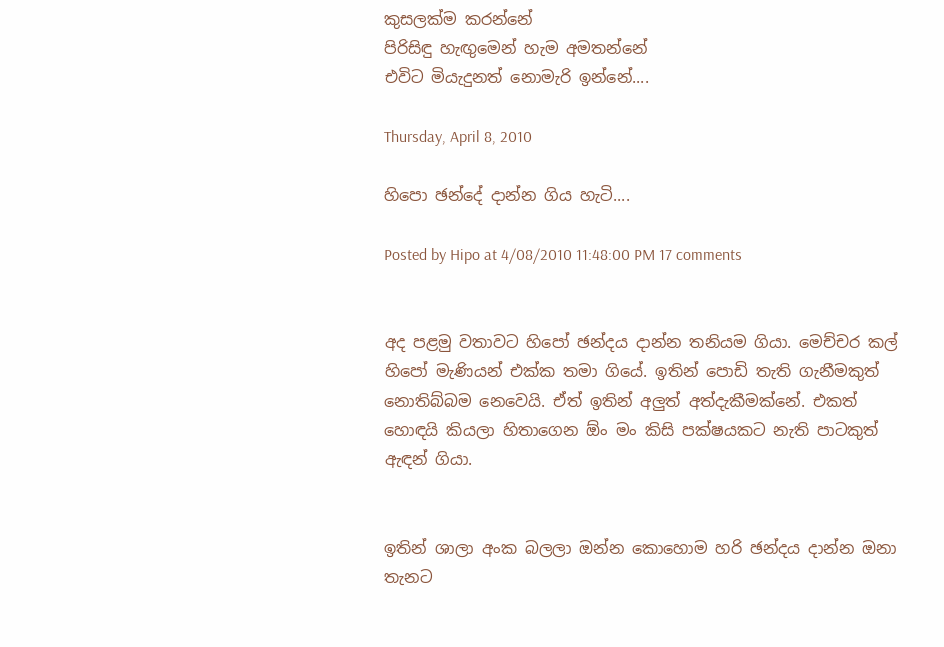කුසලක්ම කරන්නේ
පිරිසිඳු හැඟුමෙන් හැම අමතන්නේ
එවිට මියැදුනත් නොමැරි ඉන්නේ....

Thursday, April 8, 2010

හිපො ඡන්දේ දාන්න ගිය හැටි....

Posted by Hipo at 4/08/2010 11:48:00 PM 17 comments


අද පළමු වතාවට හිපෝ ඡන්දය දාන්න තනියම ගියා. මෙච්චර කල් හිපෝ මැණියන් එක්ක තමා ගියේ. ඉතින් පොඩි තැති ගැනීමකුත් නොතිබ්බම නෙවෙයි. ඒත් ඉතින් අලුත් අත්දැකීමක්නේ. එකත් හොඳයි කියලා හිතාගෙන ඕං මං කිසි පක්ෂයකට නැති පාටකුත් ඇඳන් ගියා.


ඉතින් ශාලා අංක බලලා ඔන්න කොහොම හරි ඡන්දය දාන්න ඔනා තැනට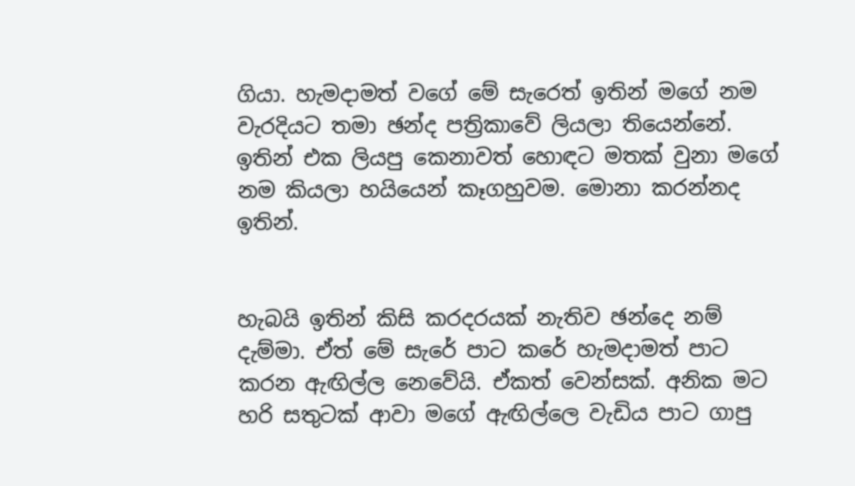ගියා. හැමදාමත් වගේ මේ සැරෙත් ඉතින් මගේ නම වැරදියට තමා ඡන්ද පත්‍රිකාවේ ලියලා තියෙන්නේ. ඉතින් එක ලියපු කෙනාවත් හොඳට මතක් වුනා මගේ නම කියලා හයියෙන් කෑගහුවම. මොනා කරන්නද ඉතින්.


හැබයි ඉතින් කිසි කරදරයක් නැතිව ඡන්දෙ නම් දැම්මා. ඒත් මේ සැරේ පාට කරේ හැමදාමත් පාට කරන ඇඟිල්ල නෙවේයි. ඒකත් වෙන්සක්. අනික මට හරි සතුටක් ආවා මගේ ඇඟිල්ලෙ වැඩිය පාට ගාපු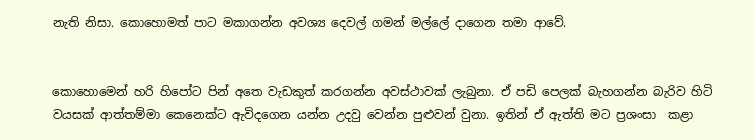නැති නිසා. කොහොමත් පාට මකාගන්න අවශ්‍ය දෙවල් ගමන් මල්ලේ දාගෙන තමා ආවේ.


කොහොමෙන් හරි හිපෝට පින් අතෙ වැඩකුත් කරගන්න අවස්ථාවක් ලැබුනා. ඒ පඩි පෙලක් බැහගන්න බැරිව හිටි වයසක් ආත්තම්මා කෙනෙක්ට ඇවිදගෙන යන්න උදවු වෙන්න පුළුවන් වුනා. ඉතින් ඒ ඇත්ති මට ප්‍රශංසා  කළා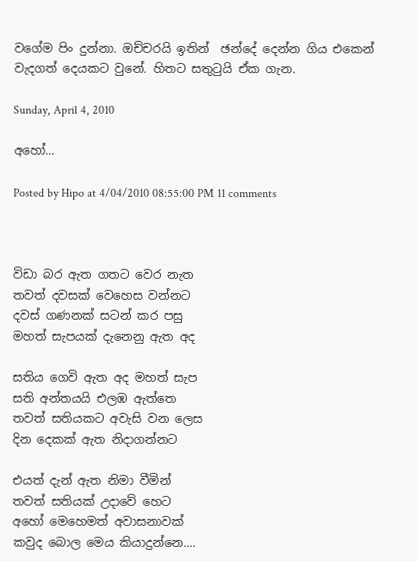වගේම පිං දුන්නා. ඔච්චරයි ඉතින්  ඡන්දේ දෙන්න ගිය එකෙන් වැදගත් දෙයකට වුනේ. හිතට සතුටුයි ඒක ගැන.

Sunday, April 4, 2010

අහෝ...

Posted by Hipo at 4/04/2010 08:55:00 PM 11 comments



විඩා බර ඇත ගතට වෙර නැත
තවත් දවසක් වෙහෙස වන්නට
දවස් ගණනක් සටන් කර පසු
මහත් සැපයක් දැනෙනු ඇත අද

සතිය ගෙවි ඇත අද මහත් සැප
සති අන්තයයි එලඹ ඇත්තෙ
තවත් සතියකට අවැසි වන ලෙස
දින දෙකක් ඇත නිදාගන්නට

එයත් දැන් ඇත නිමා වීමින්
තවත් සතියක් උදාවේ හෙට
අහෝ මෙහෙමත් අවාසනාවක්
කවුද බොල මෙය කියාදුන්නෙ....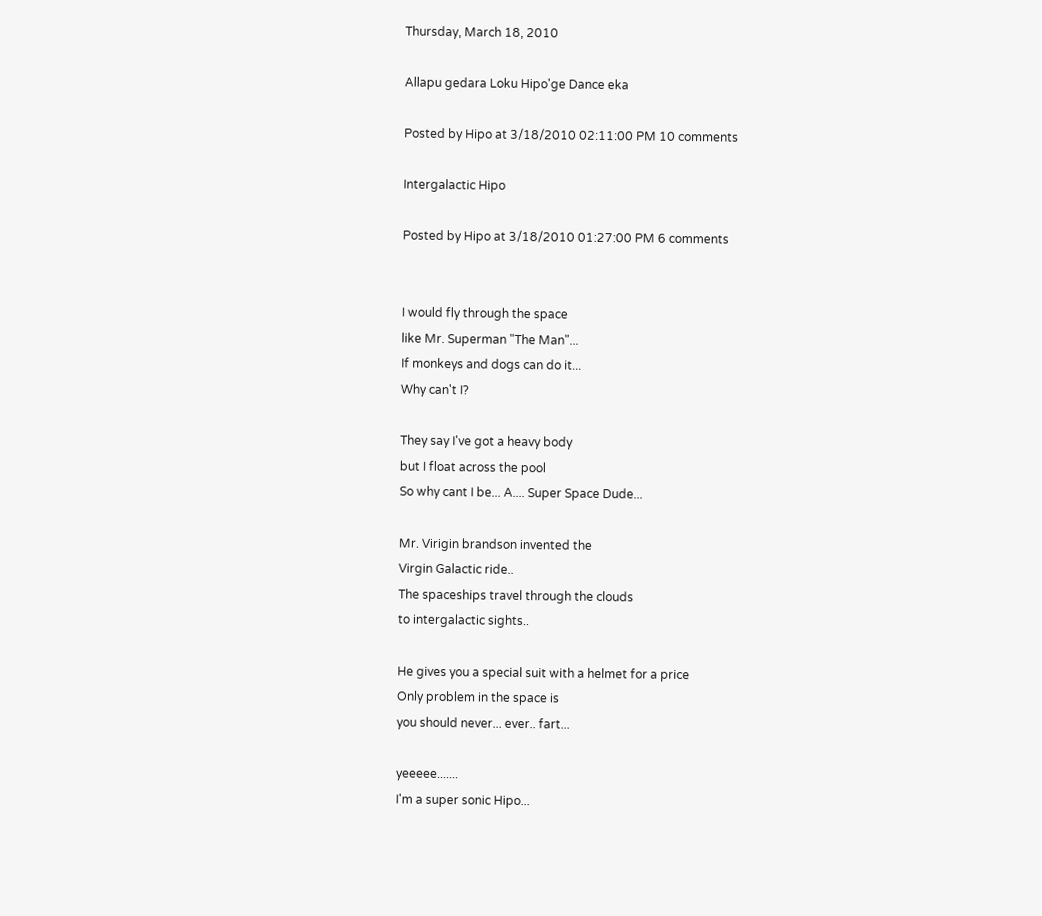Thursday, March 18, 2010

Allapu gedara Loku Hipo'ge Dance eka

Posted by Hipo at 3/18/2010 02:11:00 PM 10 comments

Intergalactic Hipo

Posted by Hipo at 3/18/2010 01:27:00 PM 6 comments


I would fly through the space
like Mr. Superman "The Man"...
If monkeys and dogs can do it...
Why can't I?

They say I've got a heavy body
but I float across the pool
So why cant I be... A.... Super Space Dude...

Mr. Virigin brandson invented the
Virgin Galactic ride..
The spaceships travel through the clouds
to intergalactic sights..

He gives you a special suit with a helmet for a price
Only problem in the space is
you should never... ever.. fart...

yeeeee.......
I'm a super sonic Hipo...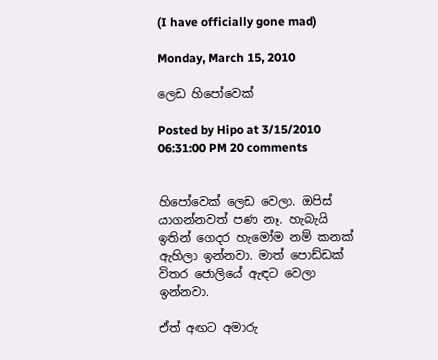(I have officially gone mad)

Monday, March 15, 2010

ලෙඩ හිපෝවෙක්

Posted by Hipo at 3/15/2010 06:31:00 PM 20 comments


හිපෝවෙක් ලෙඩ වෙලා. ඔපිස් යාගන්නවත් පණ නෑ. හැබැයි ඉතින් ගෙදර හැමෝම නම් කනක් ඇහිලා ඉන්නවා. මාත් පොඩ්ඩක් විතර ජොලියේ ඇඳට වෙලා ඉන්නවා.

ඒත් අඟට අමාරු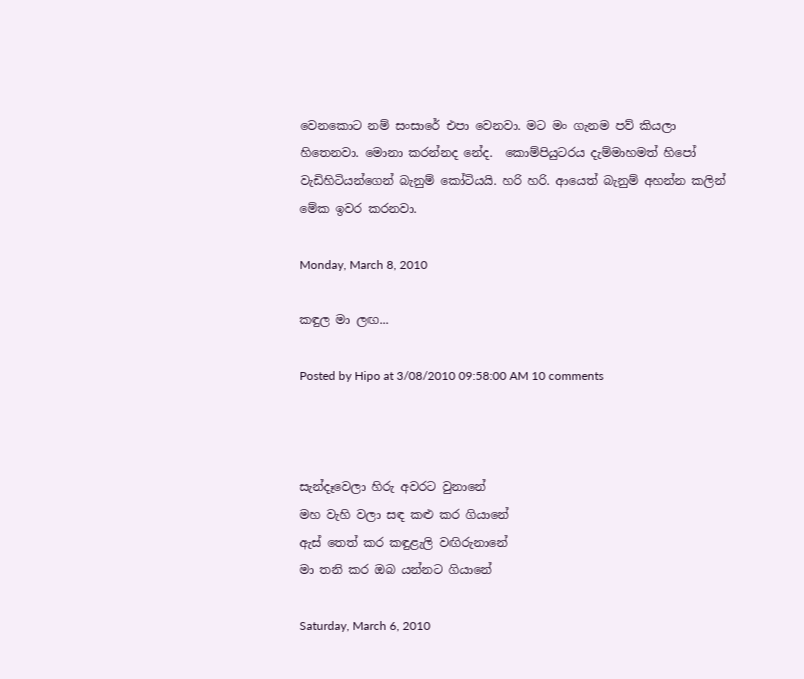වෙනකොට නම් සංසාරේ එපා වෙනවා. මට මං ගැනම පව් කියලා හිතෙනවා. මොනා කරන්නද නේද.  කොම්පියුටරය දැම්මාහමත් හිපෝ වැඩිහිටියන්ගෙන් බැනුම් කෝටියයි. හරි හරි. ආයෙත් බැනුම් අහන්න කලින් මේක ඉවර කරනවා.

Monday, March 8, 2010

කඳුල මා ලඟ...

Posted by Hipo at 3/08/2010 09:58:00 AM 10 comments



සැන්දෑවෙලා හිරු අවරට වුනානේ
මහ වැහි වලා සඳ කළු කර ගියානේ
ඇස් තෙත් කර කඳුළැලි වඟිරුනානේ
මා තනි කර ඔබ යන්නට ගියානේ

Saturday, March 6, 2010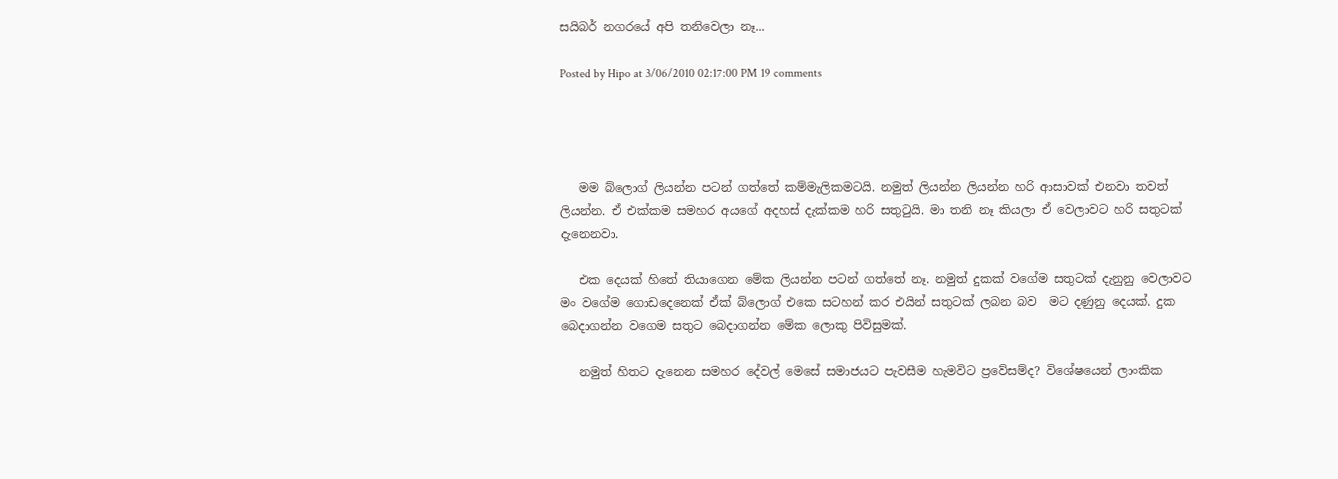සයිබර් නගරයේ අපි තනිවෙලා නෑ...

Posted by Hipo at 3/06/2010 02:17:00 PM 19 comments




   මම බ්ලොග් ලියන්න පටන් ගත්තේ කම්මැලිකමටයි. නමුත් ලියන්න ලියන්න හරි ආසාවක් එනවා තවත් ලියන්න. ඒ එක්කම සමහර අයගේ අදහස් දැක්කම හරි සතුටුයි. මා තනි නෑ කියලා ඒ වෙලාවට හරි සතුටක් දැනෙනවා.

   එක දෙයක් හිතේ තියාගෙන මේක ලියන්න පටන් ගත්තේ නෑ. නමුත් දුකක් වගේම සතුටක් දැනුනු වෙලාවට මං වගේම ගොඩදෙනෙක් ඒක් බ්ලොග් එකෙ සටහන් කර එයින් සතුටක් ලබන බව  මට දණුනු දෙයක්. දුක බෙදාගන්න වගෙම සතුට බෙදාගන්න මේක ලොකු පිවිසුමක්.

   නමුත් හිතට දැනෙන සමහර දේවල් මෙසේ සමාජයට පැවසීම හැමවිට ප්‍රවේසම්ද? විශේෂයෙන් ලාංකික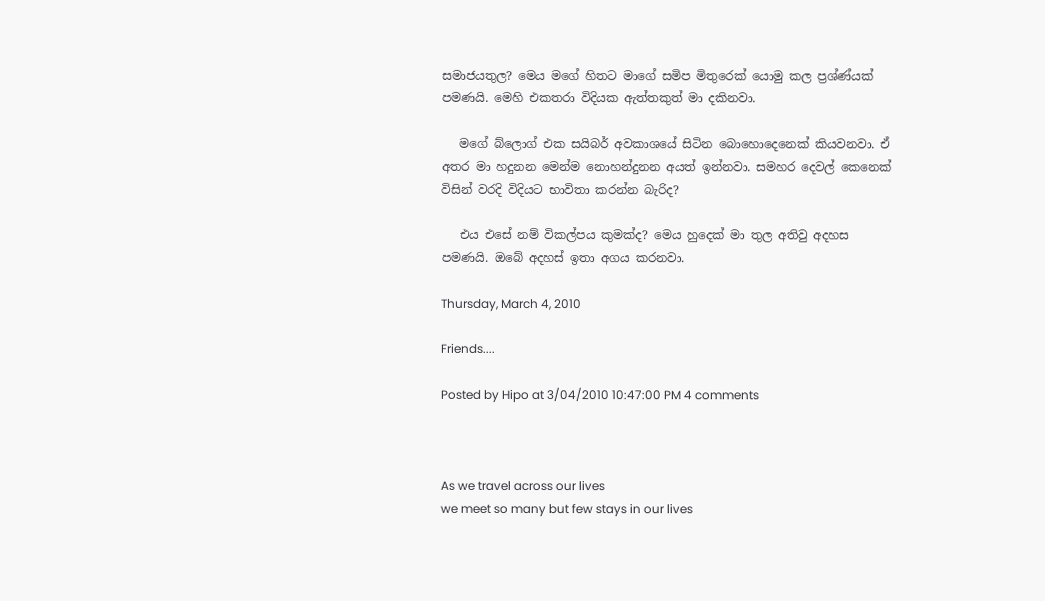සමාජයතුල? මෙය මගේ හිතට මාගේ සමිප මිතුරෙක් යොමු කල ප්‍රශ්ණ්යක් පමණයි. මෙහි එකතරා විදියක ඇත්තකුත් මා දකිනවා.

   මගේ බ්ලොග් එක සයිබර් අවකාශයේ සිටින බොහොදෙනෙක් කියවනවා. ඒ අතර මා හදුනන මෙන්ම නොහන්දුනන අයත් ඉන්නවා. සමහර දෙවල් කෙනෙක් විසින් වරදි විදියට භාවිතා කරන්න බැරිද?

   එය එසේ නම් විකල්පය කුමක්ද? මෙය හුදෙක් මා තුල අතිවු අදහස පමණයි. ඔබේ අදහස් ඉතා අගය කරනවා.

Thursday, March 4, 2010

Friends....

Posted by Hipo at 3/04/2010 10:47:00 PM 4 comments



As we travel across our lives
we meet so many but few stays in our lives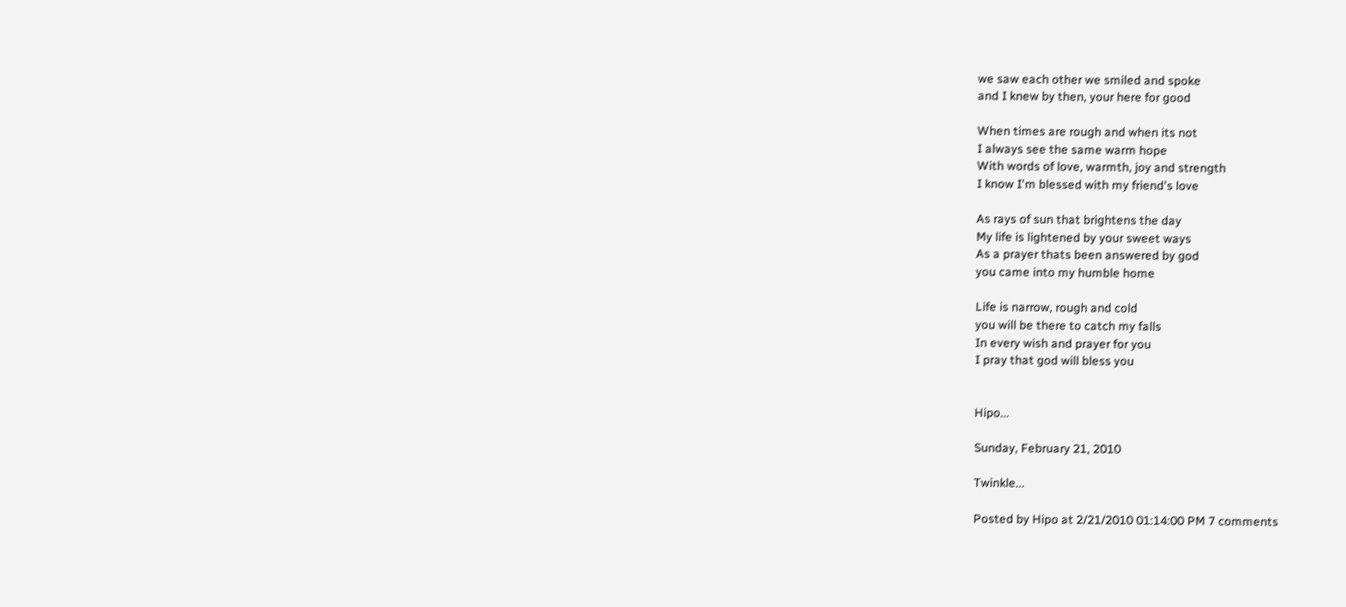we saw each other we smiled and spoke
and I knew by then, your here for good

When times are rough and when its not
I always see the same warm hope
With words of love, warmth, joy and strength
I know I'm blessed with my friend's love

As rays of sun that brightens the day
My life is lightened by your sweet ways
As a prayer thats been answered by god
you came into my humble home

Life is narrow, rough and cold
you will be there to catch my falls
In every wish and prayer for you
I pray that god will bless you


Hipo...

Sunday, February 21, 2010

Twinkle...

Posted by Hipo at 2/21/2010 01:14:00 PM 7 comments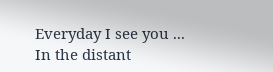Everyday I see you ...
In the distant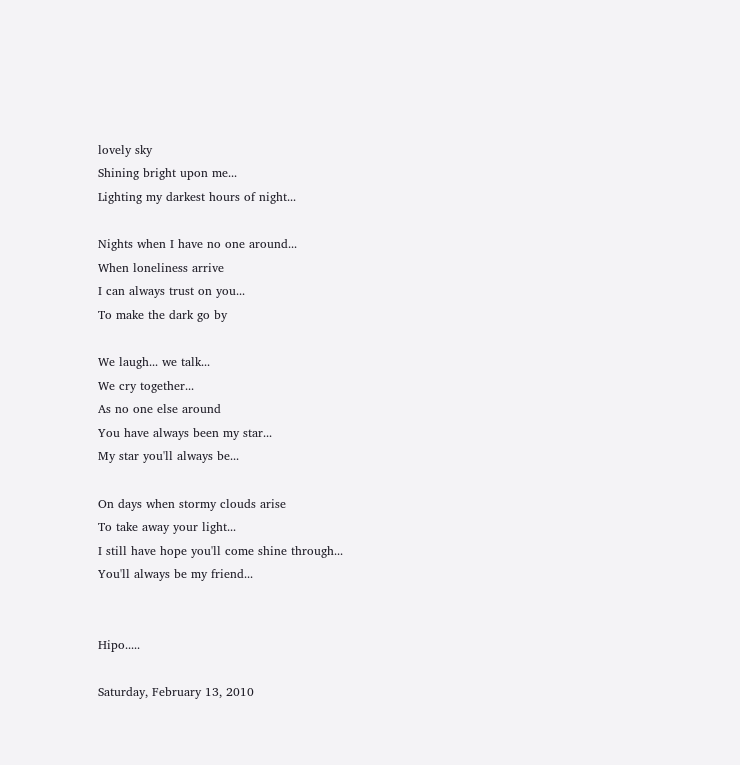lovely sky
Shining bright upon me...
Lighting my darkest hours of night...

Nights when I have no one around...
When loneliness arrive
I can always trust on you...
To make the dark go by

We laugh... we talk...
We cry together...
As no one else around
You have always been my star...
My star you'll always be...

On days when stormy clouds arise
To take away your light...
I still have hope you'll come shine through...
You'll always be my friend...


Hipo.....

Saturday, February 13, 2010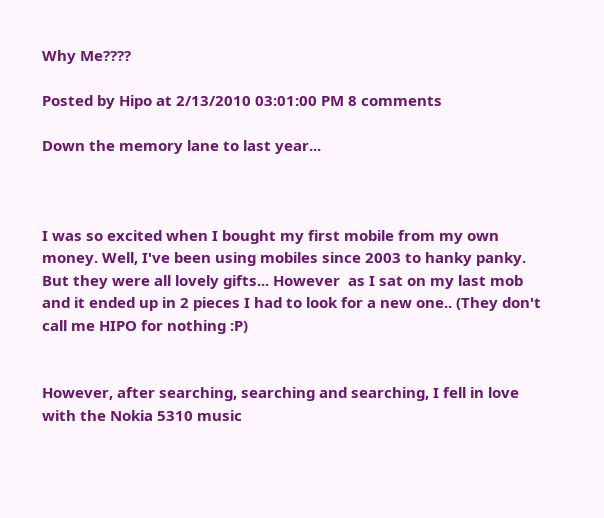Why Me????

Posted by Hipo at 2/13/2010 03:01:00 PM 8 comments

Down the memory lane to last year...



I was so excited when I bought my first mobile from my own money. Well, I've been using mobiles since 2003 to hanky panky. But they were all lovely gifts... However  as I sat on my last mob and it ended up in 2 pieces I had to look for a new one.. (They don't call me HIPO for nothing :P)


However, after searching, searching and searching, I fell in love with the Nokia 5310 music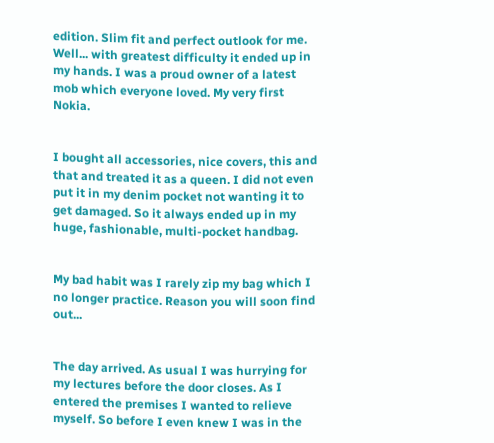edition. Slim fit and perfect outlook for me. Well... with greatest difficulty it ended up in my hands. I was a proud owner of a latest mob which everyone loved. My very first Nokia.


I bought all accessories, nice covers, this and that and treated it as a queen. I did not even put it in my denim pocket not wanting it to get damaged. So it always ended up in my huge, fashionable, multi-pocket handbag.


My bad habit was I rarely zip my bag which I no longer practice. Reason you will soon find out...


The day arrived. As usual I was hurrying for my lectures before the door closes. As I entered the premises I wanted to relieve myself. So before I even knew I was in the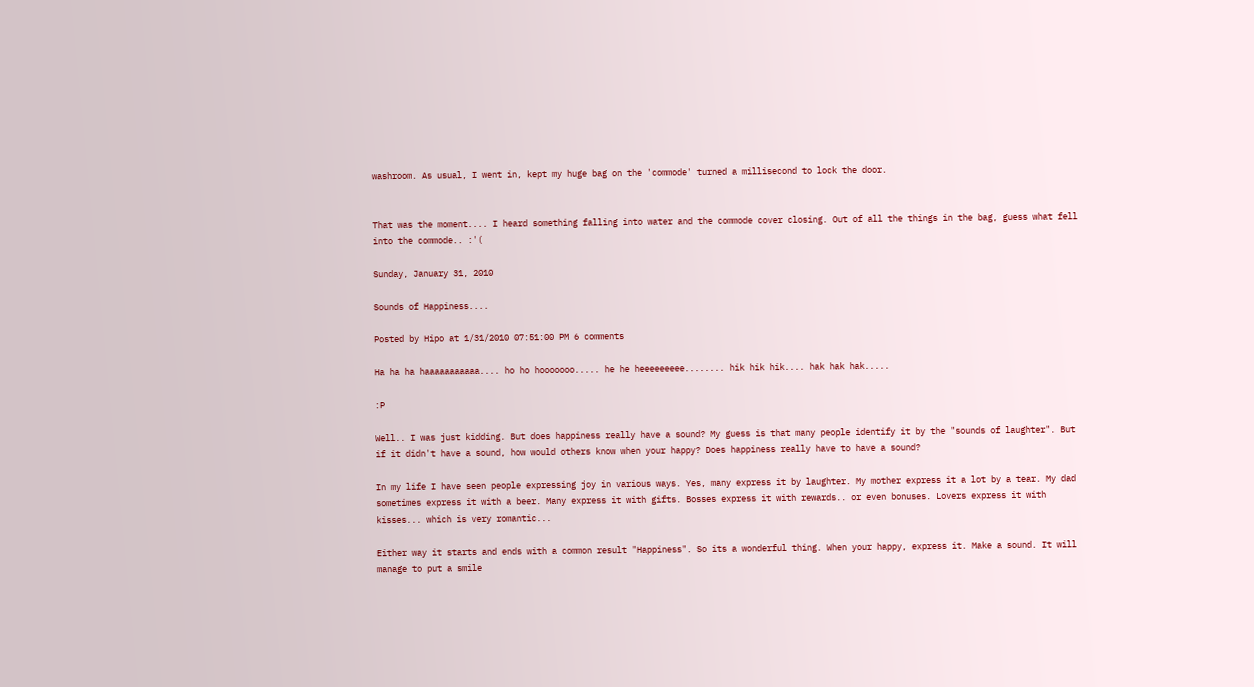washroom. As usual, I went in, kept my huge bag on the 'commode' turned a millisecond to lock the door.


That was the moment.... I heard something falling into water and the commode cover closing. Out of all the things in the bag, guess what fell into the commode.. :'(

Sunday, January 31, 2010

Sounds of Happiness....

Posted by Hipo at 1/31/2010 07:51:00 PM 6 comments

Ha ha ha haaaaaaaaaaa.... ho ho hooooooo..... he he heeeeeeeee........ hik hik hik.... hak hak hak.....

:P

Well.. I was just kidding. But does happiness really have a sound? My guess is that many people identify it by the "sounds of laughter". But if it didn't have a sound, how would others know when your happy? Does happiness really have to have a sound?

In my life I have seen people expressing joy in various ways. Yes, many express it by laughter. My mother express it a lot by a tear. My dad sometimes express it with a beer. Many express it with gifts. Bosses express it with rewards.. or even bonuses. Lovers express it with kisses... which is very romantic...

Either way it starts and ends with a common result "Happiness". So its a wonderful thing. When your happy, express it. Make a sound. It will manage to put a smile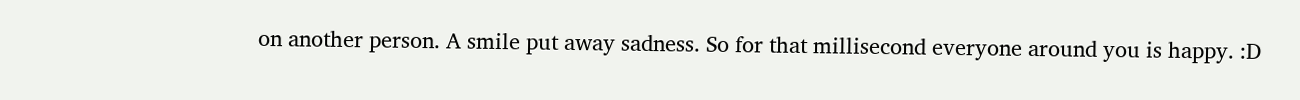on another person. A smile put away sadness. So for that millisecond everyone around you is happy. :D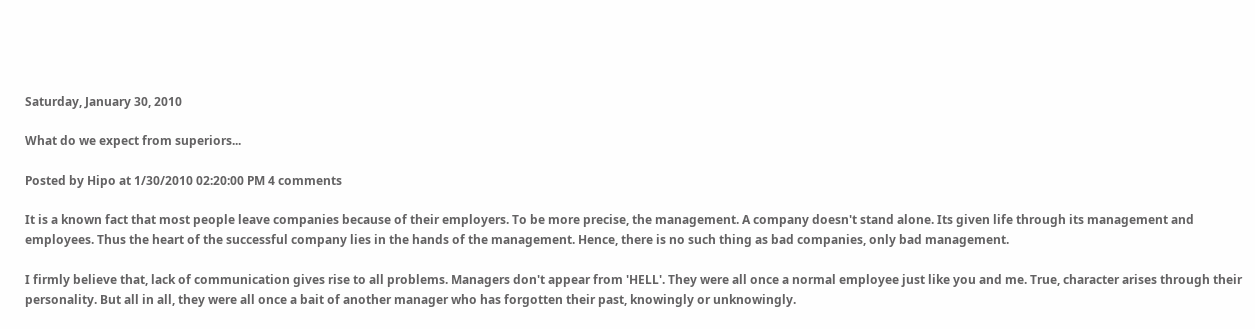Saturday, January 30, 2010

What do we expect from superiors...

Posted by Hipo at 1/30/2010 02:20:00 PM 4 comments

It is a known fact that most people leave companies because of their employers. To be more precise, the management. A company doesn't stand alone. Its given life through its management and employees. Thus the heart of the successful company lies in the hands of the management. Hence, there is no such thing as bad companies, only bad management.

I firmly believe that, lack of communication gives rise to all problems. Managers don't appear from 'HELL'. They were all once a normal employee just like you and me. True, character arises through their personality. But all in all, they were all once a bait of another manager who has forgotten their past, knowingly or unknowingly.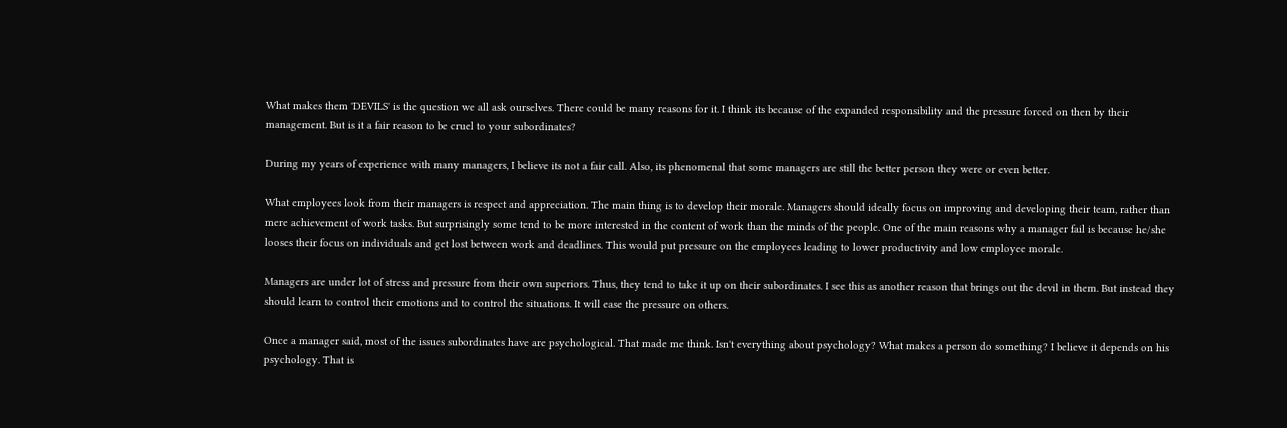What makes them 'DEVILS' is the question we all ask ourselves. There could be many reasons for it. I think its because of the expanded responsibility and the pressure forced on then by their management. But is it a fair reason to be cruel to your subordinates?

During my years of experience with many managers, I believe its not a fair call. Also, its phenomenal that some managers are still the better person they were or even better.

What employees look from their managers is respect and appreciation. The main thing is to develop their morale. Managers should ideally focus on improving and developing their team, rather than mere achievement of work tasks. But surprisingly some tend to be more interested in the content of work than the minds of the people. One of the main reasons why a manager fail is because he/she looses their focus on individuals and get lost between work and deadlines. This would put pressure on the employees leading to lower productivity and low employee morale.

Managers are under lot of stress and pressure from their own superiors. Thus, they tend to take it up on their subordinates. I see this as another reason that brings out the devil in them. But instead they should learn to control their emotions and to control the situations. It will ease the pressure on others.

Once a manager said, most of the issues subordinates have are psychological. That made me think. Isn't everything about psychology? What makes a person do something? I believe it depends on his psychology. That is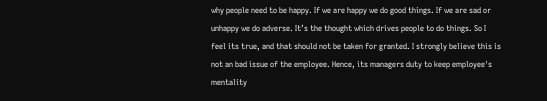why people need to be happy. If we are happy we do good things. If we are sad or unhappy we do adverse. It’s the thought which drives people to do things. So I feel its true, and that should not be taken for granted. I strongly believe this is not an bad issue of the employee. Hence, its managers duty to keep employee's mentality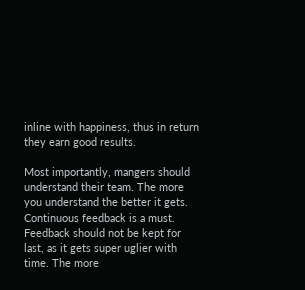inline with happiness, thus in return they earn good results.

Most importantly, mangers should understand their team. The more you understand the better it gets. Continuous feedback is a must. Feedback should not be kept for last, as it gets super uglier with time. The more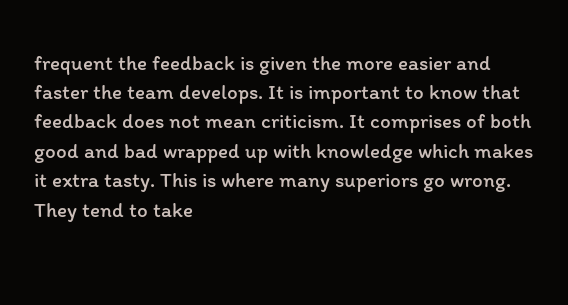frequent the feedback is given the more easier and faster the team develops. It is important to know that feedback does not mean criticism. It comprises of both good and bad wrapped up with knowledge which makes it extra tasty. This is where many superiors go wrong. They tend to take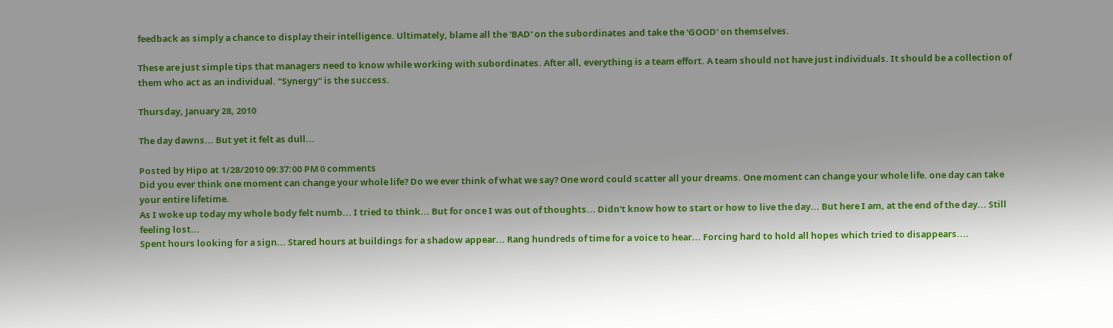feedback as simply a chance to display their intelligence. Ultimately, blame all the 'BAD' on the subordinates and take the 'GOOD' on themselves.

These are just simple tips that managers need to know while working with subordinates. After all, everything is a team effort. A team should not have just individuals. It should be a collection of them who act as an individual. "Synergy" is the success.

Thursday, January 28, 2010

The day dawns... But yet it felt as dull...

Posted by Hipo at 1/28/2010 09:37:00 PM 0 comments
Did you ever think one moment can change your whole life? Do we ever think of what we say? One word could scatter all your dreams. One moment can change your whole life. one day can take your entire lifetime.
As I woke up today my whole body felt numb... I tried to think... But for once I was out of thoughts... Didn't know how to start or how to live the day... But here I am, at the end of the day... Still feeling lost...
Spent hours looking for a sign... Stared hours at buildings for a shadow appear... Rang hundreds of time for a voice to hear... Forcing hard to hold all hopes which tried to disappears....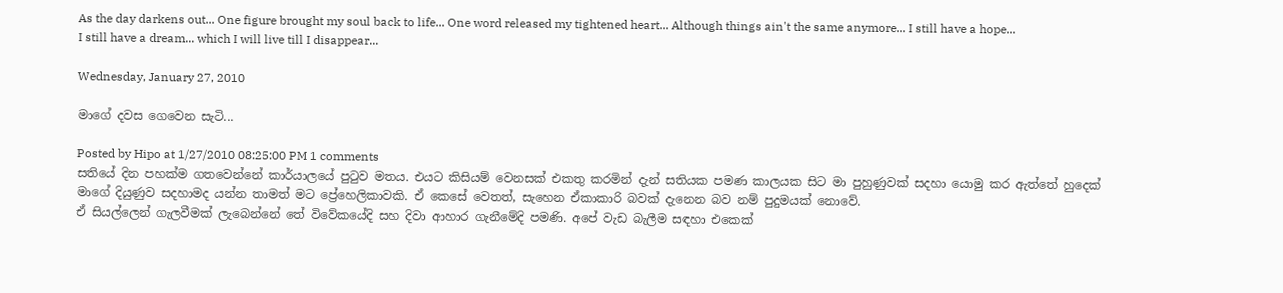As the day darkens out... One figure brought my soul back to life... One word released my tightened heart... Although things ain't the same anymore... I still have a hope... I still have a dream... which I will live till I disappear...

Wednesday, January 27, 2010

මාගේ දවස ගෙවෙන සැටි...

Posted by Hipo at 1/27/2010 08:25:00 PM 1 comments
සතියේ දින පහක්ම ගතවෙන්නේ කාර්යාලයේ පුටුව මතය. එයට කිසියම් වෙනසක් එකතු කරමින් දැන් සතියක පමණ කාලයක සිට මා පුහුණුවක් සදහා යොමු කර ඇත්තේ හුදෙක් මාගේ දියුණුව සදහාමද යන්න තාමත් මට ප්‍රේහෙලිකාවකි. ඒ කෙසේ වෙතත්, සැහෙන ඒකාකාරි බවක් දැනෙන බව නම් පුදුමයක් නොවේ.
ඒ සියල්ලෙන් ගැලවීමක් ලැබෙන්නේ තේ විවේකයේදි සහ දිවා ආහාර ගැනීමේදි පමණි. අපේ වැඩ බැලීම සඳහා එකෙක්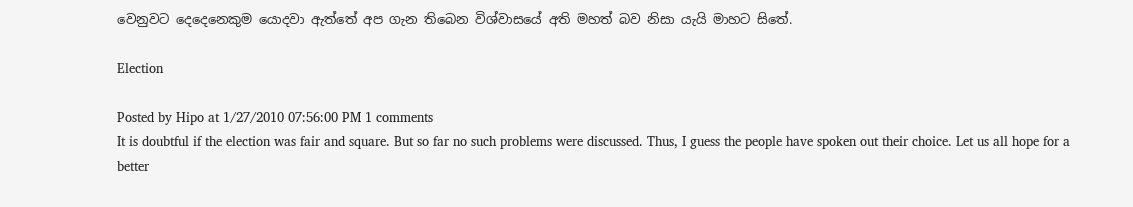වෙනුවට දෙදෙනෙකුම යොදවා ඇත්තේ අප ගැන තිබෙන විශ්වාසයේ අති මහත් බව නිසා යැයි මාහට සිතේ.

Election

Posted by Hipo at 1/27/2010 07:56:00 PM 1 comments
It is doubtful if the election was fair and square. But so far no such problems were discussed. Thus, I guess the people have spoken out their choice. Let us all hope for a better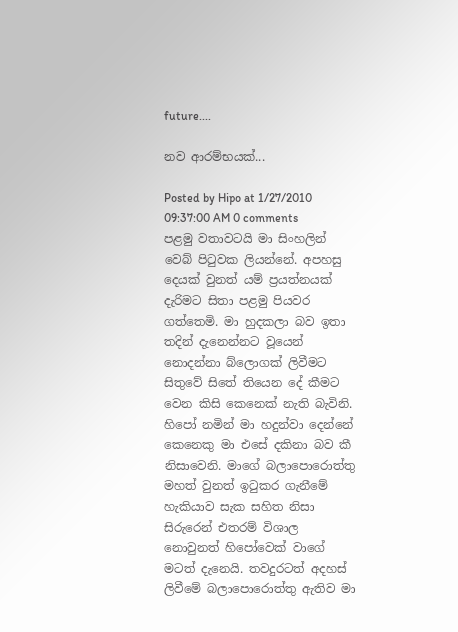future....

නව ආරම්භයක්...

Posted by Hipo at 1/27/2010 09:37:00 AM 0 comments
පළමු වතාවටයි මා සිංහලින් වෙබ් පිටුවක ලියන්නේ. අපහසු දෙයක් වුනත් යම් ප්‍රයත්නයක් දැරිමට සිතා පළමු පියවර ගත්තෙමි. මා හුදකලා බව ඉතා තදින් දැනෙන්නට වූයෙන් නොදන්නා බ්ලොගක් ලිවීමට සිතුවේ සිතේ තියෙන දේ කීමට වෙන කිසි කෙනෙක් නැති බැවිනි. හිපෝ නමින් මා හදුන්වා දෙන්නේ කෙනෙකු මා එසේ දකිනා බව කී නිසාවෙනි. මාගේ බලාපොරොත්තු මහත් වුනත් ඉටුකර ගැනීමේ හැකියාව සැක සහිත නිසා සිරුරෙන් එතරම් විශාල නොවුනත් හිපෝවෙක් වාගේ මටත් දැනෙයි. තවදුරටත් අදහස් ලිවීමේ බලාපොරොත්තු ඇතිව මා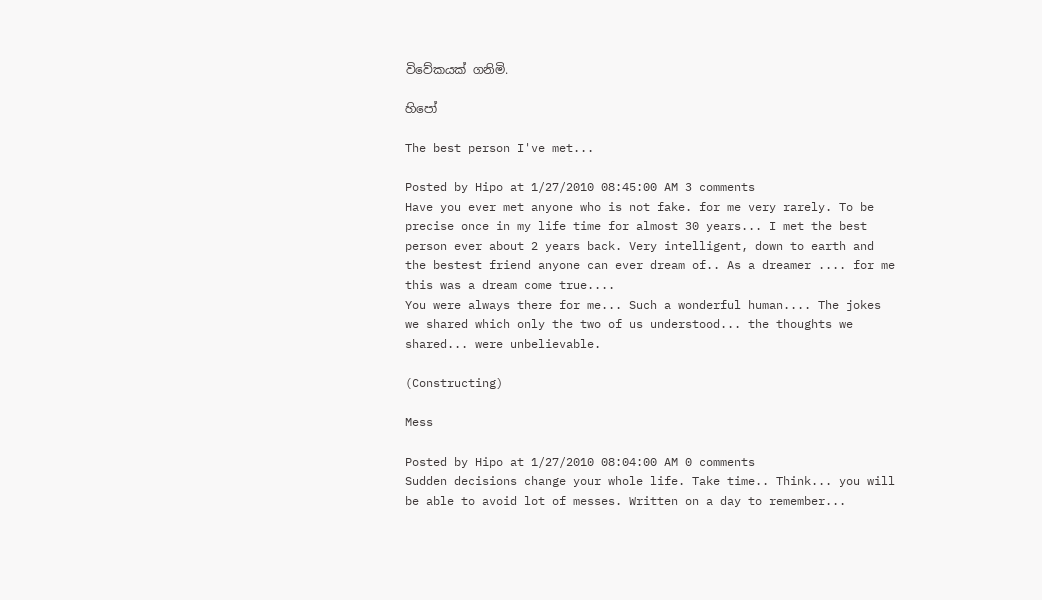විවේකයක් ගනිමි.

හිපෝ

The best person I've met...

Posted by Hipo at 1/27/2010 08:45:00 AM 3 comments
Have you ever met anyone who is not fake. for me very rarely. To be precise once in my life time for almost 30 years... I met the best person ever about 2 years back. Very intelligent, down to earth and the bestest friend anyone can ever dream of.. As a dreamer .... for me this was a dream come true....
You were always there for me... Such a wonderful human.... The jokes we shared which only the two of us understood... the thoughts we shared... were unbelievable.

(Constructing)

Mess

Posted by Hipo at 1/27/2010 08:04:00 AM 0 comments
Sudden decisions change your whole life. Take time.. Think... you will be able to avoid lot of messes. Written on a day to remember...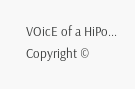VOicE of a HiPo... Copyright ©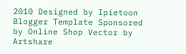2010 Designed by Ipietoon Blogger Template Sponsored by Online Shop Vector by Artshare